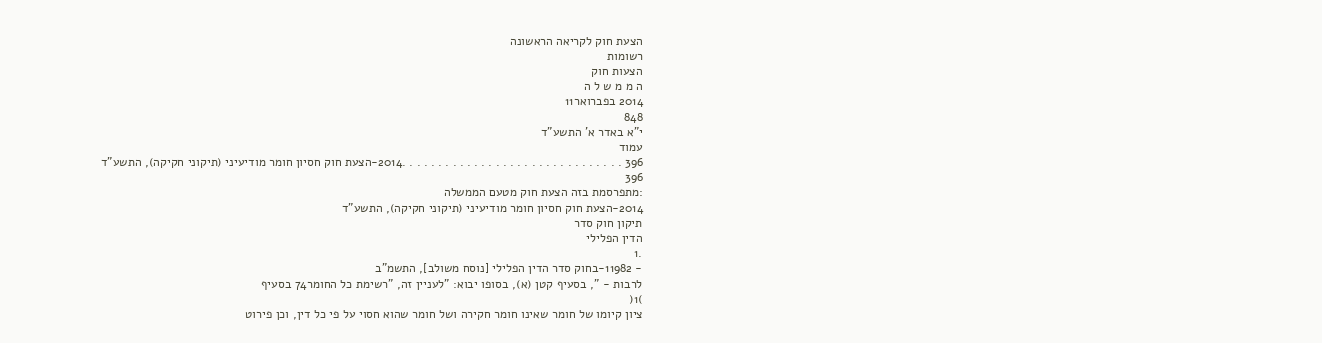הצעת חוק לקריאה הראשונה
רשומות
הצעות חוק
ה מ מ ש ל ה
2014 בפברואר11
848
י"א באדר א' התשע"ד
עמוד
396 . . . . . . . . . . . . . . . . . . . . . . . . . . . . . . .2014-הצעת חוק חסיון חומר מודיעיני (תיקוני חקיקה), התשע"ד
396
:מתפרסמת בזה הצעת חוק מטעם הממשלה
2014-הצעת חוק חסיון חומר מודיעיני (תיקוני חקיקה), התשע"ד
תיקון חוק סדר
הדין הפלילי
.1
- 11982-בחוק סדר הדין הפלילי [נוסח משולב], התשמ"ב
לרבות - ", בסעיף קטן (א), בסופו יבוא: "לעניין זה, "רשימת כל החומר74 בסעיף
)1(
ציון קיומו של חומר שאינו חומר חקירה ושל חומר שהוא חסוי על פי כל דין, וכן פירוט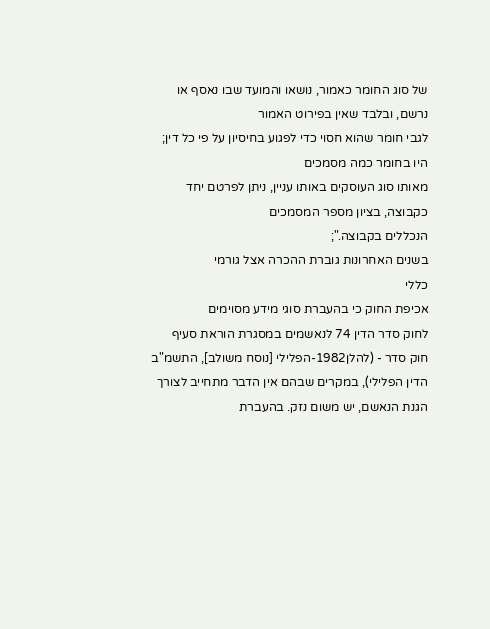של סוג החומר כאמור, נושאו והמועד שבו נאסף או נרשם, ובלבד שאין בפירוט האמור
לגבי חומר שהוא חסוי כדי לפגוע בחיסיון על פי כל דין; היו בחומר כמה מסמכים
מאותו סוג העוסקים באותו עניין, ניתן לפרטם יחד כקבוצה, בציון מספר המסמכים
הנכללים בקבוצה.";
בשנים האחרונות גוברת ההכרה אצל גורמי
כללי
אכיפת החוק כי בהעברת סוגי מידע מסוימים
לחוק סדר הדין 74 לנאשמים במסגרת הוראת סעיף
חוק סדר - (להלן1982-הפלילי [נוסח משולב], התשמ"ב
הדין הפלילי), במקרים שבהם אין הדבר מתחייב לצורך
הגנת הנאשם, יש משום נזק. בהעברת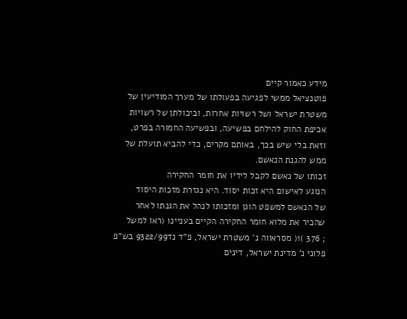מידע כאמור קיים
פוטנציאל ממשי לפגיעה בפעולתו של מערך המודיעין של
משטרת ישראל ושל רשויות אחרות, וביכולתן של רשויות
אכיפת החוק להילחם בפשיעה, ובפשיעה החמורה בפרט,
וזאת בלי שיש בכך, באותם מקרים, כדי להביא תועלת של
ממש להגנת הנאשם.
זכותו של נאשם לקבל לידיו את חומר החקירה
הנוגע לאישום היא זכות יסוד. היא נגזרת מזכות היסוד
של הנאשם למשפט הוגן ומזכותו לנהל את הגנתו לאחר
שהכיר את מלוא חומר החקירה הקיים בעניינו (ראו למשל
; 376 )1( מסראווה נ' משטרת ישראל, פ"ד נד9322/99 בש"פ
פלוני נ' מדינת ישראל, דינים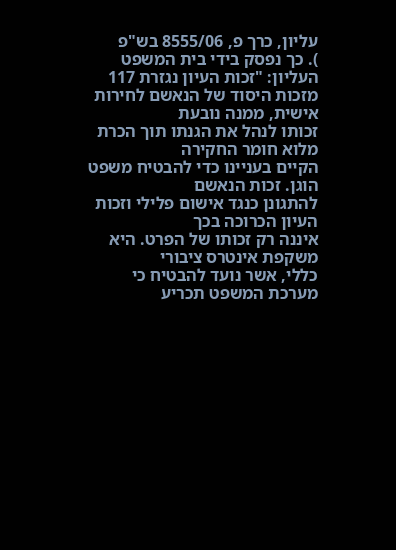עליון, כרך פ, 8555/06 בש"פ
). כך נפסק בידי בית המשפט העליון: "זכות העיון נגזרת 117
מזכות היסוד של הנאשם לחירות אישית, ממנה נובעת
זכותו לנהל את הגנתו תוך הכרת מלוא חומר החקירה
הקיים בעניינו כדי להבטיח משפט הוגן. זכות הנאשם
להתגונן כנגד אישום פלילי וזכות העיון הכרוכה בכך
איננה רק זכותו של הפרט. היא משקפת אינטרס ציבורי
כללי, אשר נועד להבטיח כי מערכת המשפט תכריע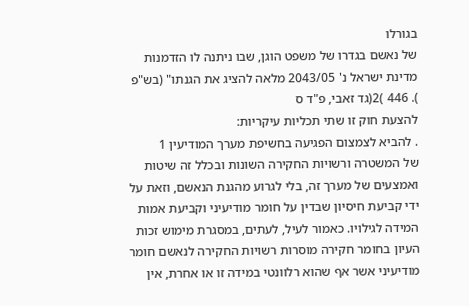בגורלו
של נאשם בגדרו של משפט הוגן, שבו ניתנה לו הזדמנות
מדינת ישראל נ' 2043/05 מלאה להציג את הגנתו" (בש"פ
). 446 )2(גד זאבי, פ"ד ס
להצעת חוק זו שתי תכליות עיקריות:
. להביא לצמצום הפגיעה בחשיפת מערך המודיעין 1
של המשטרה ורשויות החקירה השונות ובכלל זה שיטות
ואמצעים של מערך זה, בלי לגרוע מהגנת הנאשם, וזאת על
ידי קביעת חיסיון שבדין על חומר מודיעיני וקביעת אמות
המידה לגילויו. כאמור לעיל, לעתים, במסגרת מימוש זכות
העיון בחומר חקירה מוסרות רשויות החקירה לנאשם חומר
מודיעיני אשר אף שהוא רלוונטי במידה זו או אחרת, אין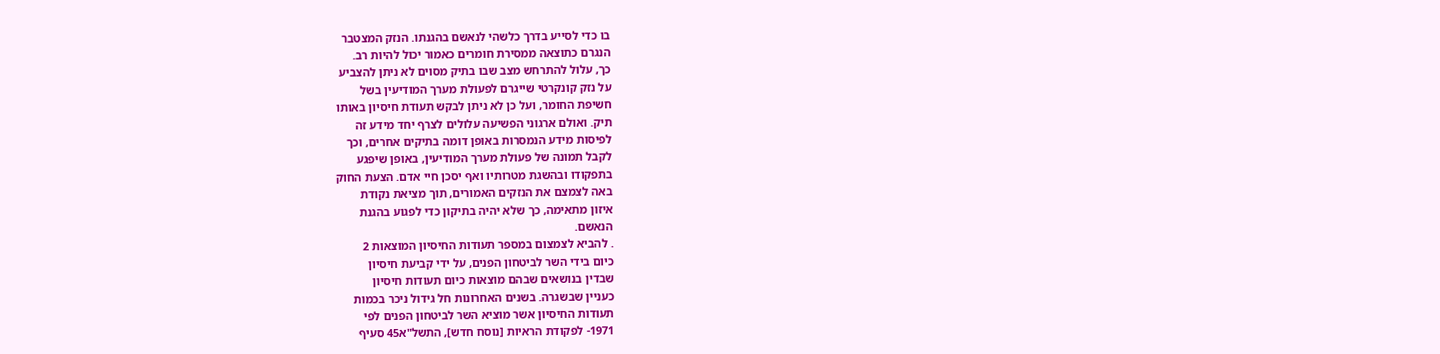בו כדי לסייע בדרך כלשהי לנאשם בהגנתו. הנזק המצטבר
הנגרם כתוצאה ממסירת חומרים כאמור יכול להיות רב.
כך, עלול להתרחש מצב שבו בתיק מסוים לא ניתן להצביע
על נזק קונקרטי שייגרם לפעולת מערך המודיעין בשל
חשיפת החומר, ועל כן לא ניתן לבקש תעודת חיסיון באותו
תיק. ואולם ארגוני הפשיעה עלולים לצרף יחד מידע זה
לפיסות מידע הנמסרות באופן דומה בתיקים אחרים, וכך
לקבל תמונה של פעולת מערך המודיעין, באופן שיפגע
בתפקודו ובהשגת מטרותיו ואף יסכן חיי אדם. הצעת החוק
באה לצמצם את הנזקים האמורים, תוך מציאת נקודת
איזון מתאימה, כך שלא יהיה בתיקון כדי לפגוע בהגנת
הנאשם.
. להביא לצמצום במספר תעודות החיסיון המוצאות 2
כיום בידי השר לביטחון הפנים, על ידי קביעת חיסיון
שבדין בנושאים שבהם מוצאות כיום תעודות חיסיון
כעניין שבשגרה. בשנים האחרונות חל גידול ניכר בכמות
תעודות החיסיון אשר מוציא השר לביטחון הפנים לפי
1971- לפקודת הראיות [נוסח חדש], התשל"א45 סעיף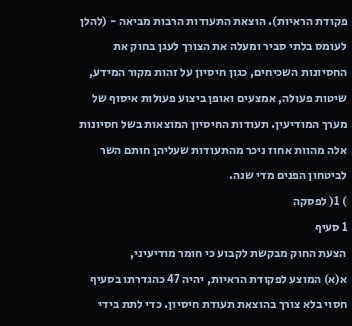פקודת הראיות). הוצאת התעודות הרבות מביאה - (להלן
לעומס בלתי סביר ומעלה את הצורך לעגן בחוק את
החסיונות השכיחים, כגון חיסיון על זהות מקור המידע,
שיטות פעולה, אמצעים ואופן ביצוע פעולות איסוף של
מערך המודיעין. תעודות החיסיון המוצאות בשל חסיונות
אלה מהוות אחוז ניכר מהתעודות שעליהן חותם השר
לביטחון הפנים מדי שנה.
) 1( לפסקה
1 סעיף
הצעת החוק מבקשת לקבוע כי חומר מודיעיני,
א(א) המוצע לפקודת הראיות, יהיה 47 כהגדרתו בסעיף
חסוי בלא צורך בהוצאת תעודת חיסיון. כדי לתת בידי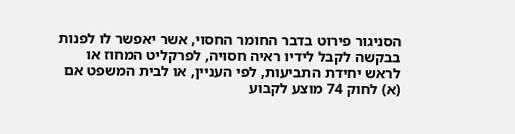הסניגור פירוט בדבר החומר החסוי, אשר יאפשר לו לפנות
בבקשה לקבל לידיו ראיה חסויה, לפרקליט המחוז או
לראש יחידת התביעות, לפי העניין, או לבית המשפט אם
(א) לחוק 74 מוצע לקבוע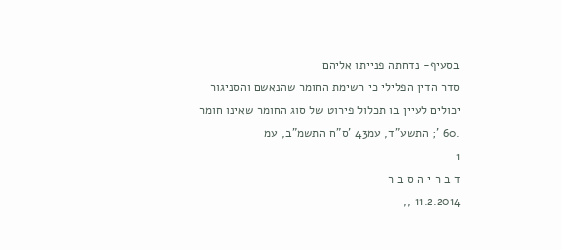בסעיף- נדחתה פנייתו אליהם
סדר הדין הפלילי כי רשימת החומר שהנאשם והסניגור
יכולים לעיין בו תכלול פירוט של סוג החומר שאינו חומר
.60 '; התשע"ד, עמ43 'ס"ח התשמ"ב, עמ
1
ד ב ר י ה ס ב ר
11.2.2014 ,,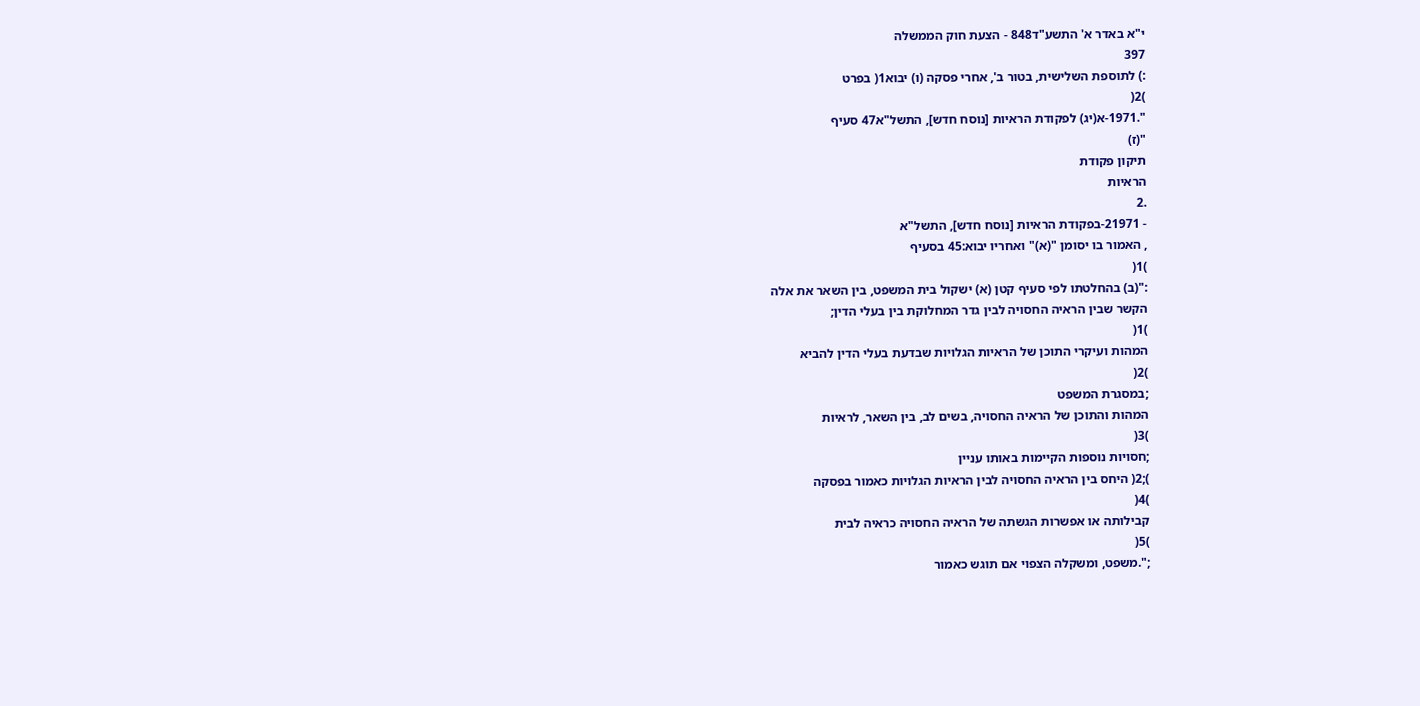י"א באדר א' התשע"ד848 - הצעת חוק הממשלה
397
:) לתוספת השלישית, בטור ב', אחרי פסקה (ו) יבוא1( בפרט
)2(
".1971-א(יג) לפקודת הראיות [נוסח חדש], התשל"א47 סעיף
"(ז)
תיקון פקודת
הראיות
.2
- 21971-בפקודת הראיות [נוסח חדש], התשל"א
, האמור בו יסומן "(א)" ואחריו יבוא:45 בסעיף
)1(
:"(ב) בהחלטתו לפי סעיף קטן (א) ישקול בית המשפט, בין השאר את אלה
הקשר שבין הראיה החסויה לבין גדר המחלוקת בין בעלי הדין;
)1(
המהות ועיקרי התוכן של הראיות הגלויות שבדעת בעלי הדין להביא
)2(
;במסגרת המשפט
המהות והתוכן של הראיה החסויה, בשים לב, בין השאר, לראיות
)3(
;חסויות נוספות הקיימות באותו עניין
);2( היחס בין הראיה החסויה לבין הראיות הגלויות כאמור בפסקה
)4(
קבילותה או אפשרות הגשתה של הראיה החסויה כראיה לבית
)5(
;".משפט, ומשקלה הצפוי אם תוגש כאמור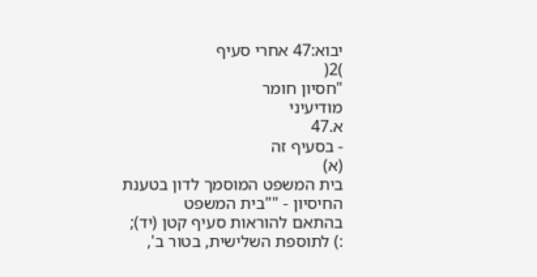יבוא:47 אחרי סעיף
)2(
"חסיון חומר
מודיעיני
א.47
- בסעיף זה
(א)
בית המשפט המוסמך לדון בטענת החיסיון - ""בית המשפט
בהתאם להוראות סעיף קטן (יד);
:) לתוספת השלישית, בטור ב',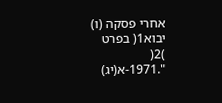אחרי פסקה (ו) יבוא1( בפרט
)2(
".1971-א(יג)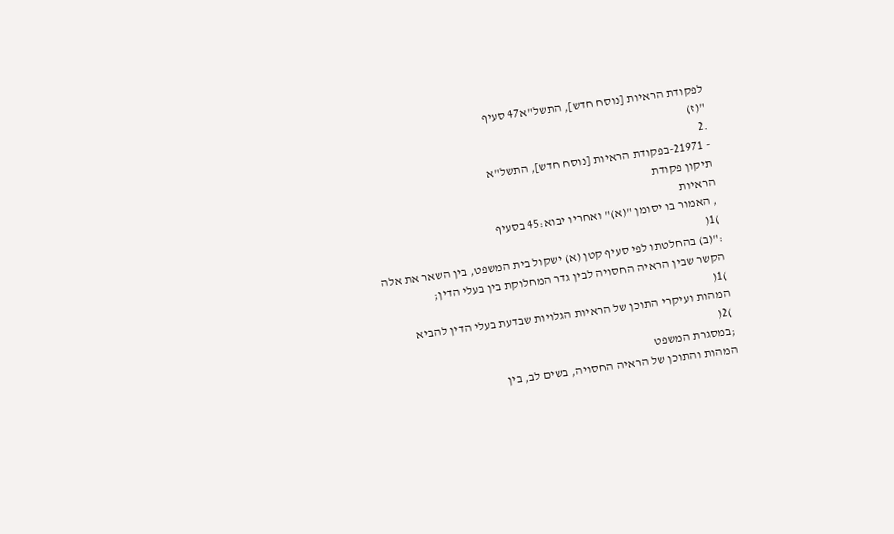לפקודת הראיות [נוסח חדש], התשל"א47 סעיף
"(ז)
.2
- 21971-בפקודת הראיות [נוסח חדש], התשל"א
תיקון פקודת
הראיות
, האמור בו יסומן "(א)" ואחריו יבוא:45 בסעיף
)1(
:"(ב) בהחלטתו לפי סעיף קטן (א) ישקול בית המשפט, בין השאר את אלה
הקשר שבין הראיה החסויה לבין גדר המחלוקת בין בעלי הדין;
)1(
המהות ועיקרי התוכן של הראיות הגלויות שבדעת בעלי הדין להביא
)2(
;במסגרת המשפט
המהות והתוכן של הראיה החסויה, בשים לב, בין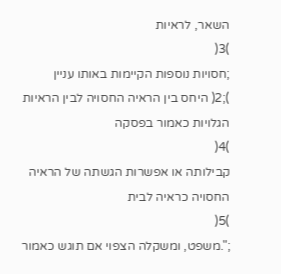השאר, לראיות
)3(
;חסויות נוספות הקיימות באותו עניין
);2( היחס בין הראיה החסויה לבין הראיות הגלויות כאמור בפסקה
)4(
קבילותה או אפשרות הגשתה של הראיה החסויה כראיה לבית
)5(
;".משפט, ומשקלה הצפוי אם תוגש כאמור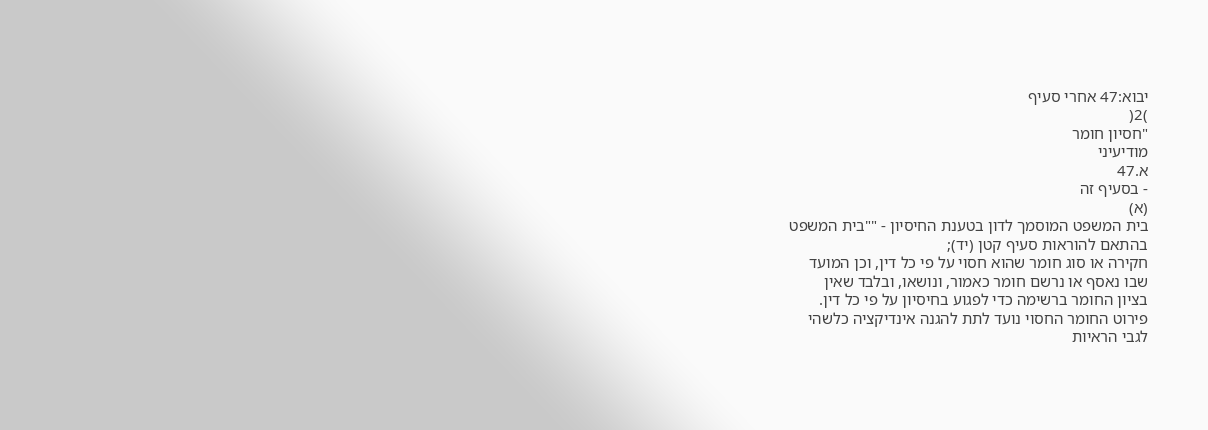יבוא:47 אחרי סעיף
)2(
"חסיון חומר
מודיעיני
א.47
- בסעיף זה
(א)
בית המשפט המוסמך לדון בטענת החיסיון - ""בית המשפט
בהתאם להוראות סעיף קטן (יד);
חקירה או סוג חומר שהוא חסוי על פי כל דין, וכן המועד
שבו נאסף או נרשם חומר כאמור, ונושאו, ובלבד שאין
בציון החומר ברשימה כדי לפגוע בחיסיון על פי כל דין.
פירוט החומר החסוי נועד לתת להגנה אינדיקציה כלשהי
לגבי הראיות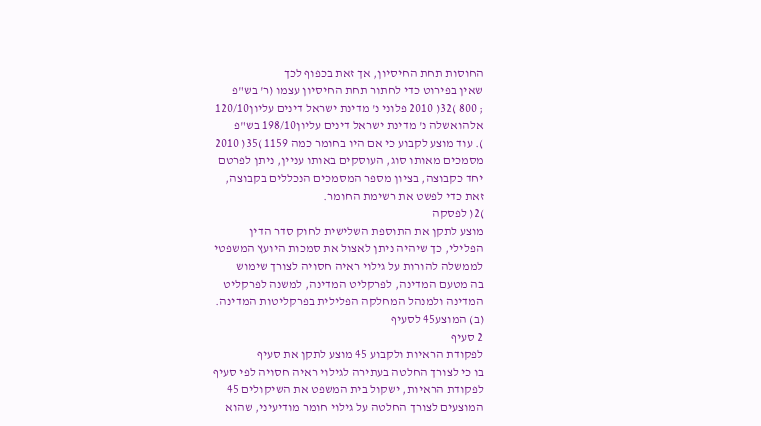החוסות תחת החיסיון, אך זאת בכפוף לכך
שאין בפירוט כדי לחתור תחת החיסיון עצמו (ר' בש"פ
; 800 )32( 2010 פלוני נ' מדינת ישראל דינים עליון120/10
אלהואשלה נ' מדינת ישראל דינים עליון198/10 בש"פ
). עוד מוצע לקבוע כי אם היו בחומר כמה 1159 )35( 2010
מסמכים מאותו סוג, העוסקים באותו עניין, ניתן לפרטם
יחד כקבוצה, בציון מספר המסמכים הנכללים בקבוצה,
זאת כדי לפשט את רשימת החומר.
)2( לפסקה
מוצע לתקן את התוספת השלישית לחוק סדר הדין
הפלילי, כך שיהיה ניתן לאצול את סמכות היועץ המשפטי
לממשלה להורות על גילוי ראיה חסויה לצורך שימוש
בה מטעם המדינה, לפרקליט המדינה, למשנה לפרקליט
המדינה ולמנהל המחלקה הפלילית בפרקליטות המדינה.
(ב) המוצע45 לסעיף
2 סעיף
לפקודת הראיות ולקבוע 45 מוצע לתקן את סעיף
בו כי לצורך החלטה בעתירה לגילוי ראיה חסויה לפי סעיף
לפקודת הראיות, ישקול בית המשפט את השיקולים 45
המוצעים לצורך החלטה על גילוי חומר מודיעיני, שהוא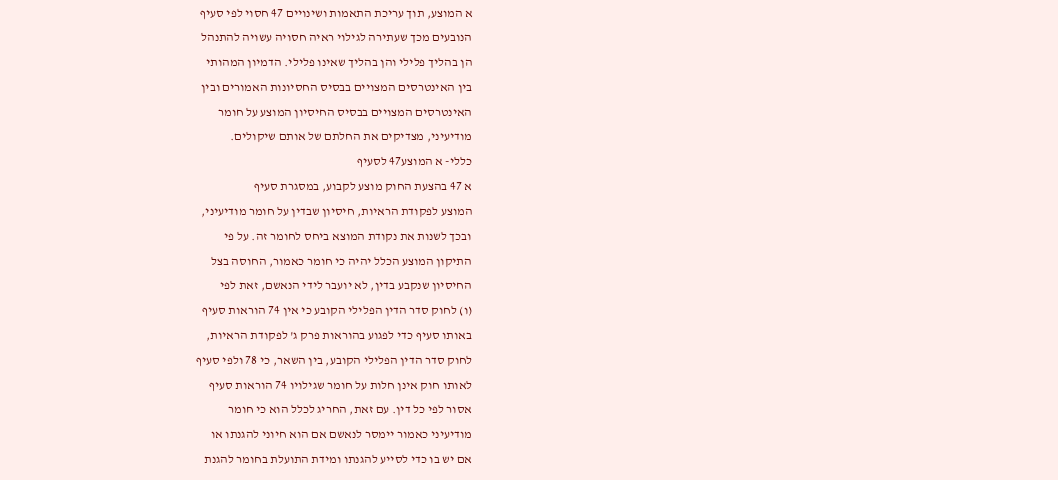א המוצע, תוך עריכת התאמות ושינויים 47 חסוי לפי סעיף
הנובעים מכך שעתירה לגילוי ראיה חסויה עשויה להתנהל
הן בהליך פלילי והן בהליך שאינו פלילי. הדמיון המהותי
בין האינטרסים המצויים בבסיס החסיונות האמורים ובין
האינטרסים המצויים בבסיס החיסיון המוצע על חומר
מודיעיני, מצדיקים את החלתם של אותם שיקולים.
כללי- א המוצע47 לסעיף
א 47 בהצעת החוק מוצע לקבוע, במסגרת סעיף
המוצע לפקודת הראיות, חיסיון שבדין על חומר מודיעיני,
ובכך לשנות את נקודת המוצא ביחס לחומר זה. על פי
התיקון המוצע הכלל יהיה כי חומר כאמור, החוסה בצל
החיסיון שנקבע בדין, לא יועבר לידי הנאשם, זאת לפי
(ו) לחוק סדר הדין הפלילי הקובע כי אין 74 הוראות סעיף
באותו סעיף כדי לפגוע בהוראות פרק ג' לפקודת הראיות,
לחוק סדר הדין הפלילי הקובע, בין השאר, כי 78 ולפי סעיף
לאותו חוק אינן חלות על חומר שגילויו 74 הוראות סעיף
אסור לפי כל דין. עם זאת, החריג לכלל הוא כי חומר
מודיעיני כאמור יימסר לנאשם אם הוא חיוני להגנתו או
אם יש בו כדי לסייע להגנתו ומידת התועלת בחומר להגנת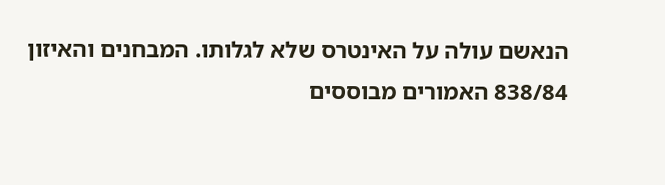הנאשם עולה על האינטרס שלא לגלותו. המבחנים והאיזון
838/84 האמורים מבוססים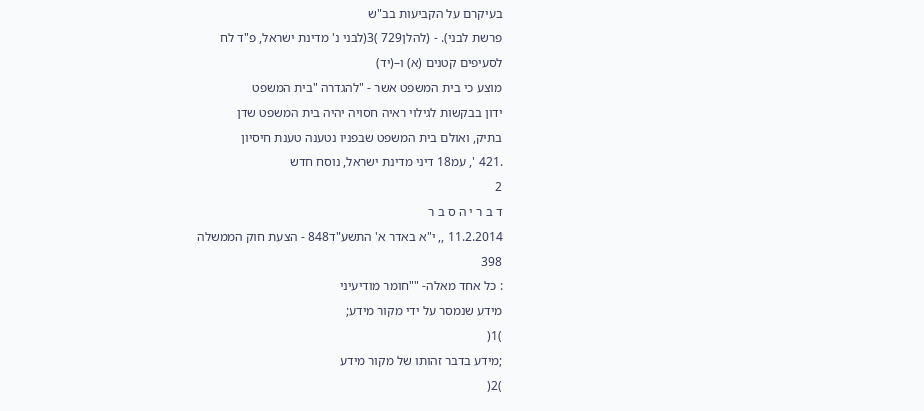בעיקרם על הקביעות בב"ש
פרשת לבני). - (להלן729 )3(לבני נ' מדינת ישראל, פ"ד לח
לסעיפים קטנים (א) ו–(יד)
מוצע כי בית המשפט אשר - "להגדרה "בית המשפט
ידון בבקשות לגילוי ראיה חסויה יהיה בית המשפט שדן
בתיק, ואולם בית המשפט שבפניו נטענה טענת חיסיון
.421 ', עמ18 דיני מדינת ישראל, נוסח חדש
2
ד ב ר י ה ס ב ר
11.2.2014 ,, י"א באדר א' התשע"ד848 - הצעת חוק הממשלה
398
: כל אחד מאלה- ""חומר מודיעיני
מידע שנמסר על ידי מקור מידע;
)1(
;מידע בדבר זהותו של מקור מידע
)2(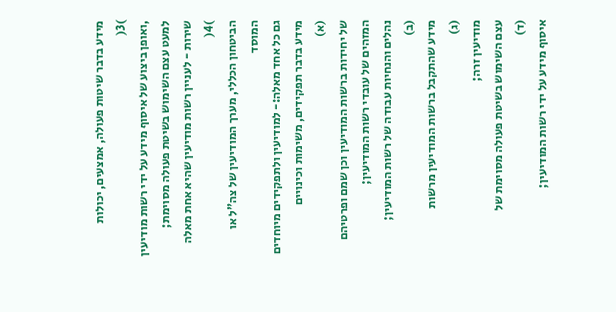מידע בדבר שיטות פעולה, אמצעים, יכולות
)3(
,ואופן ביצוע של איסוף מידע על ידי רשות מודיעין
למעט עצם השימוש בשיטת פעולה מסוימת;
שירות - לעניין רשות מודיעין שהיא אחת מאלה
)4(
הביטחון הכללי, מערך המודיעין של צה"ל או המוסד
גם כל אחד מאלה:- למודיעין ולתפקידים מיוחדים
מידע בדבר תפקידים, משימות וכינויים
(א)
של יחידות ברשות המודיעין וכן שמם ופרטיהם
המזהים של עובדי רשות המודיעין;
נהלים והנחיות עבודה של רשות המודיעין;
(ב)
מידע שהתקבל ברשות המודיעין מרשות
(ג)
מודיעין זרה;
עצם השימוש בשיטת פעולה מסוימת של
(ד)
איסוף מידע על ידי רשות המודיעין;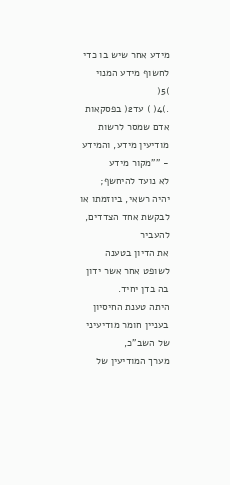מידע אחר שיש בו כדי לחשוף מידע המנוי
)5(
.)4( ) עד2( בפסקאות
אדם שמסר לרשות מודיעין מידע, והמידע - ""מקור מידע
לא נועד להיחשף;
יהיה רשאי, ביוזמתו או לבקשת אחד הצדדים, להעביר
את הדיון בטענה לשופט אחר אשר ידון בה בדן יחיד.
היתה טענת החיסיון בעניין חומר מודיעיני של השב"כ,
מערך המודיעין של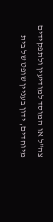צה"ל או המוסד למודיעין ולתפקידים
מיוחדים, ידון בעניין שופט של בית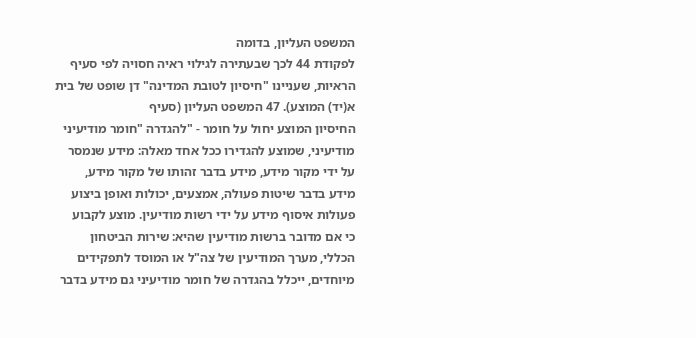המשפט העליון, בדומה
לפקודת 44 לכך שבעתירה לגילוי ראיה חסויה לפי סעיף
הראיות, שעניינו "חיסיון לטובת המדינה" דן שופט של בית
א(יד) המוצע). 47 המשפט העליון (סעיף
החיסיון המוצע יחול על חומר - "להגדרה "חומר מודיעיני
מודיעיני, שמוצע להגדירו ככל אחד מאלה: מידע שנמסר
על ידי מקור מידע, מידע בדבר זהותו של מקור מידע,
מידע בדבר שיטות פעולה, אמצעים, יכולות ואופן ביצוע
פעולות איסוף מידע על ידי רשות מודיעין. מוצע לקבוע
כי אם מדובר ברשות מודיעין שהיא: שירות הביטחון
הכללי, מערך המודיעין של צה"ל או המוסד לתפקידים
מיוחדים, ייכלל בהגדרה של חומר מודיעיני גם מידע בדבר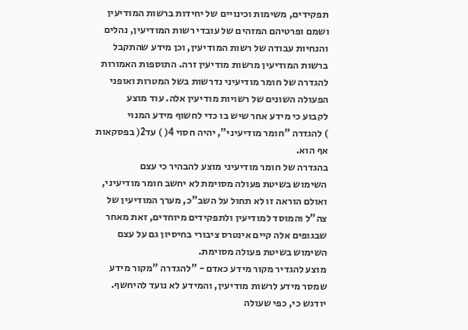תפקידים, משימות וכינויים של יחידות ברשות המודיעין
ושמם ופרטיהם המזהים של עובדי רשות המודיעין, נהלים
והנחיות עבודה של רשות המודיעין, וכן מידע שהתקבל
ברשות המודיעין מרשות מודיעין זרה. התוספות האמורות
להגדרה של חומר מודיעיני נדרשות בשל המטרות ואופני
הפעולה השונים של רשויות מודיעין אלה. עוד מוצע
לקבוע כי מידע אחר שיש בו כדי לחשוף מידע המנוי
) להגדרה "חומר מודיעיני", יהיה חסוי 4( ) עד2( בפסקאות
אף הוא.
בהגדרה של חומר מודיעיני מוצע להבהיר כי עצם
השימוש בשיטת פעולה מסוימת לא יחשב חומר מודיעיני,
ואולם הוראה זו לא תחול על השב"כ, מערך המודיעין של
צה"ל והמוסד למודיעין ולתפקידים מיוחדים, זאת מאחר
שבגופים אלה קיים אינטרס ציבורי בחיסיון גם על עצם
השימוש בשיטת פעולה מסוימת.
מוצע להגדיר מקור מידע כאדם - "להגדרה "מקור מידע
שמסר מידע לרשות מודיעין, והמידע לא נועד להיחשף.
יודגש כי, כפי שעולה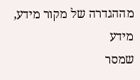מההגדרה של מקור מידע, מידע
שמסר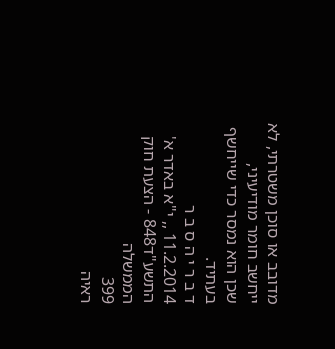מדובב או סוכן משטרתי, לא ייחשב חומר מודיעיני,
שכן הוא נמסר כדי שייחשף בעתיד.
ד ב ר י ה ס ב ר
11.2.2014 ,, י"א באדר א' התשע"ד848 - הצעת חוק הממשלה
399
ראיה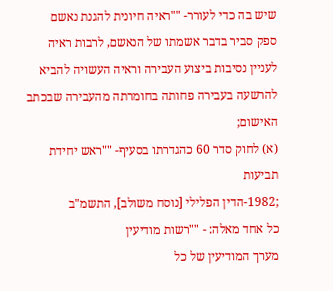שיש בה כדי לעורר- ""ראיה חיונית להגנת נאשם
ספק סביר בדבר אשמתו של הנאשם, לרבות ראיה
לעניין נסיבות ביצוע העבירה וראיה העשויה להביא
להרשעה בעבירה פחותה בחומרתה מהעבירה שבכתב
האישום;
(א) לחוק סדר 60 כהגדרתו בסעיף- ""ראש יחידת תביעות
;1982-הדין הפלילי [נוסח משולב], התשמ"ב
כל אחד מאלה: - ""רשות מודיעין
מערך המודיעין של כל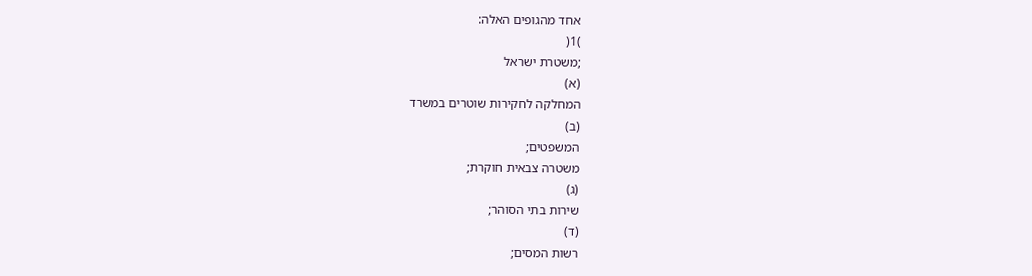אחד מהגופים האלה:
)1(
;משטרת ישראל
(א)
המחלקה לחקירות שוטרים במשרד
(ב)
המשפטים;
משטרה צבאית חוקרת;
(ג)
שירות בתי הסוהר;
(ד)
רשות המסים;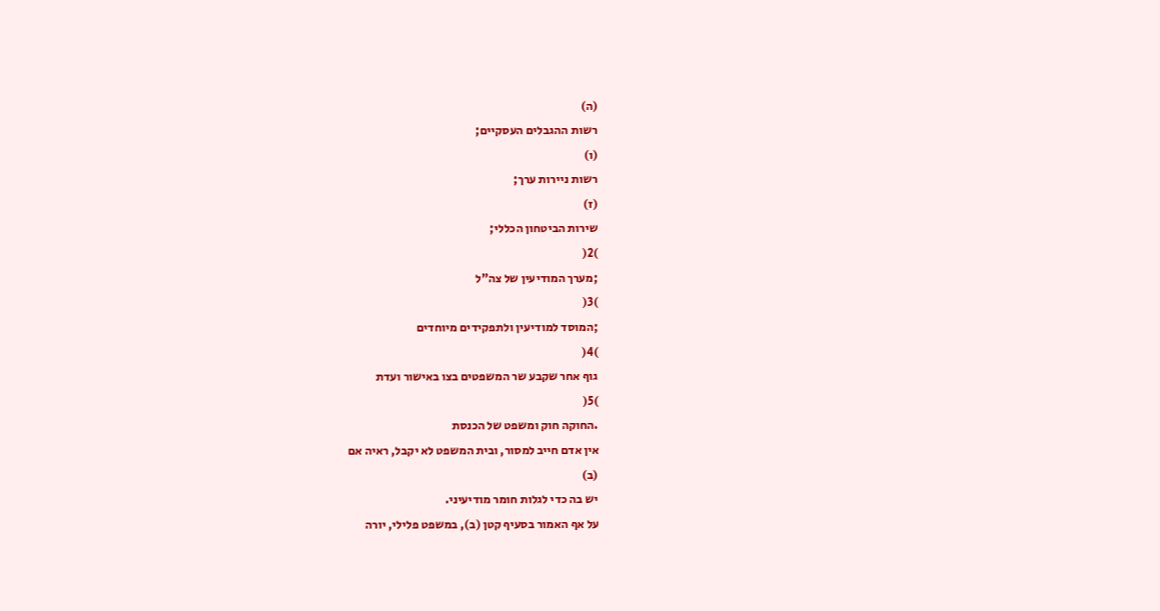(ה)
רשות ההגבלים העסקיים;
(ו)
רשות ניירות ערך;
(ז)
שירות הביטחון הכללי;
)2(
;מערך המודיעין של צה"ל
)3(
;המוסד למודיעין ולתפקידים מיוחדים
)4(
גוף אחר שקבע שר המשפטים בצו באישור ועדת
)5(
.החוקה חוק ומשפט של הכנסת
אין אדם חייב למסור, ובית המשפט לא יקבל, ראיה אם
(ב)
יש בה כדי לגלות חומר מודיעיני.
על אף האמור בסעיף קטן (ב), במשפט פלילי, יורה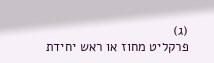(ג)
פרקליט מחוז או ראש יחידת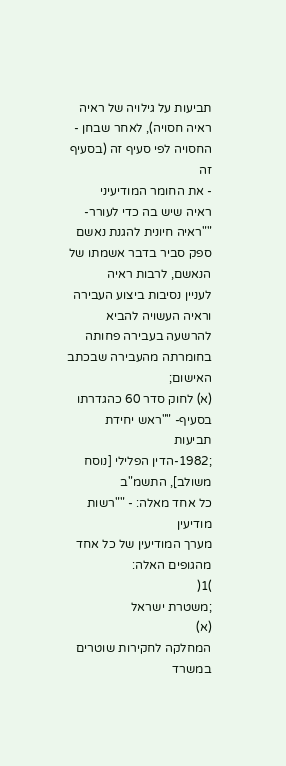תביעות על גילויה של ראיה
ראיה חסויה), לאחר שבחן - החסויה לפי סעיף זה (בסעיף זה
- את החומר המודיעיני
ראיה שיש בה כדי לעורר- ""ראיה חיונית להגנת נאשם
ספק סביר בדבר אשמתו של הנאשם, לרבות ראיה
לעניין נסיבות ביצוע העבירה וראיה העשויה להביא
להרשעה בעבירה פחותה בחומרתה מהעבירה שבכתב
האישום;
(א) לחוק סדר 60 כהגדרתו בסעיף- ""ראש יחידת תביעות
;1982-הדין הפלילי [נוסח משולב], התשמ"ב
כל אחד מאלה: - ""רשות מודיעין
מערך המודיעין של כל אחד מהגופים האלה:
)1(
;משטרת ישראל
(א)
המחלקה לחקירות שוטרים במשרד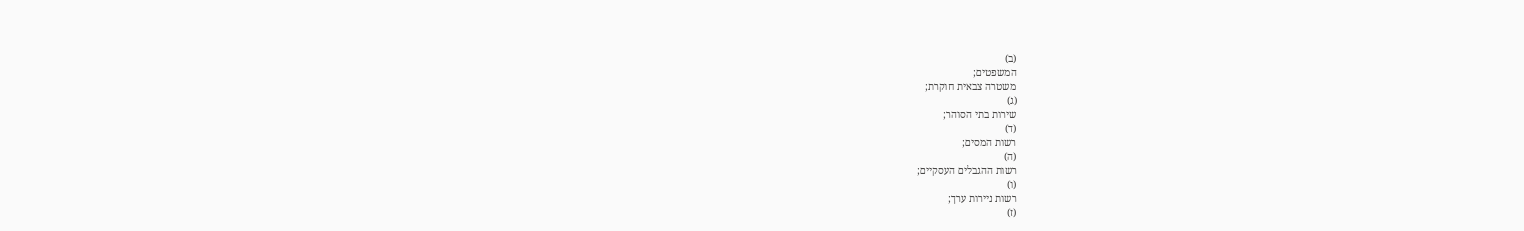(ב)
המשפטים;
משטרה צבאית חוקרת;
(ג)
שירות בתי הסוהר;
(ד)
רשות המסים;
(ה)
רשות ההגבלים העסקיים;
(ו)
רשות ניירות ערך;
(ז)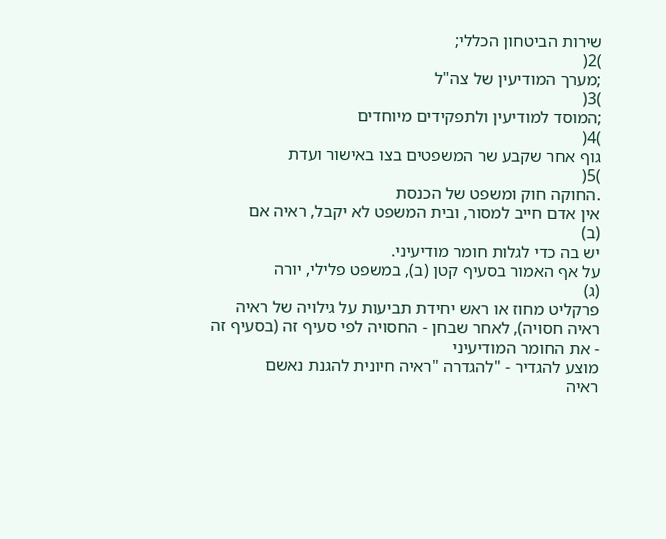שירות הביטחון הכללי;
)2(
;מערך המודיעין של צה"ל
)3(
;המוסד למודיעין ולתפקידים מיוחדים
)4(
גוף אחר שקבע שר המשפטים בצו באישור ועדת
)5(
.החוקה חוק ומשפט של הכנסת
אין אדם חייב למסור, ובית המשפט לא יקבל, ראיה אם
(ב)
יש בה כדי לגלות חומר מודיעיני.
על אף האמור בסעיף קטן (ב), במשפט פלילי, יורה
(ג)
פרקליט מחוז או ראש יחידת תביעות על גילויה של ראיה
ראיה חסויה), לאחר שבחן - החסויה לפי סעיף זה (בסעיף זה
- את החומר המודיעיני
מוצע להגדיר - "להגדרה "ראיה חיונית להגנת נאשם
ראיה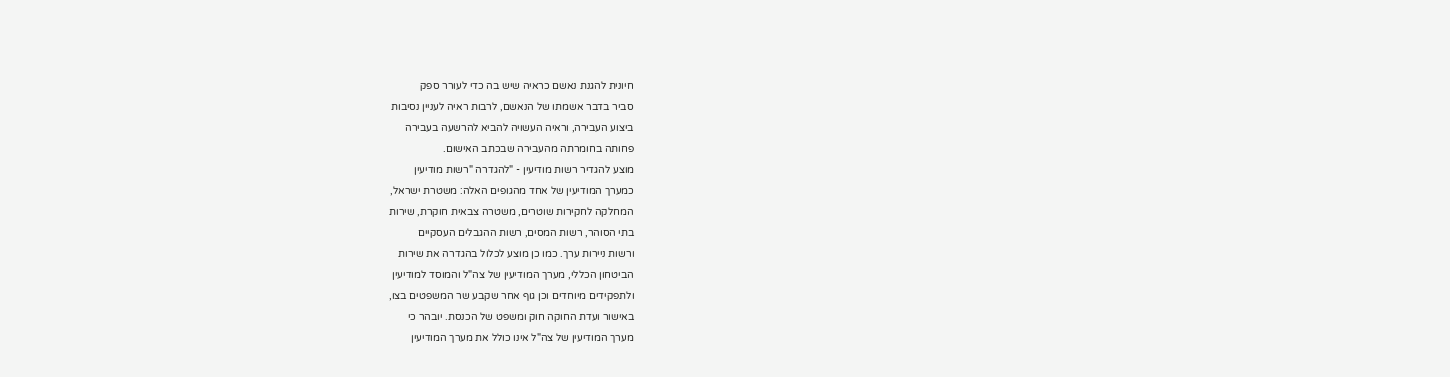חיונית להגנת נאשם כראיה שיש בה כדי לעורר ספק
סביר בדבר אשמתו של הנאשם, לרבות ראיה לעניין נסיבות
ביצוע העבירה, וראיה העשויה להביא להרשעה בעבירה
פחותה בחומרתה מהעבירה שבכתב האישום.
מוצע להגדיר רשות מודיעין - "להגדרה "רשות מודיעין
כמערך המודיעין של אחד מהגופים האלה: משטרת ישראל,
המחלקה לחקירות שוטרים, משטרה צבאית חוקרת, שירות
בתי הסוהר, רשות המסים, רשות ההגבלים העסקיים
ורשות ניירות ערך. כמו כן מוצע לכלול בהגדרה את שירות
הביטחון הכללי, מערך המודיעין של צה"ל והמוסד למודיעין
ולתפקידים מיוחדים וכן גוף אחר שקבע שר המשפטים בצו,
באישור ועדת החוקה חוק ומשפט של הכנסת. יובהר כי
מערך המודיעין של צה"ל אינו כולל את מערך המודיעין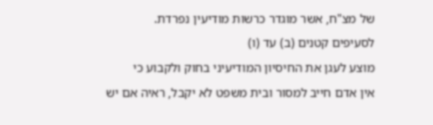של מצ"ח, אשר מוגדר כרשות מודיעין נפרדת.
לסעיפים קטנים (ב) עד (ו)
מוצע לעגן את החיסיון המודיעיני בחוק ולקבוע כי
אין אדם חייב למסור ובית משפט לא יקבל, ראיה אם יש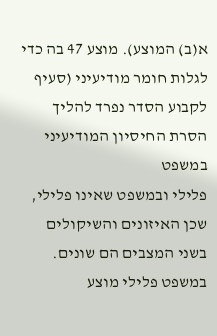א(ב) המוצע). מוצע 47 בה כדי לגלות חומר מודיעיני (סעיף
לקבוע הסדר נפרד להליך הסרת החיסיון המודיעיני במשפט
פלילי ובמשפט שאינו פלילי, שכן האיזונים והשיקולים
בשני המצבים הם שונים. במשפט פלילי מוצע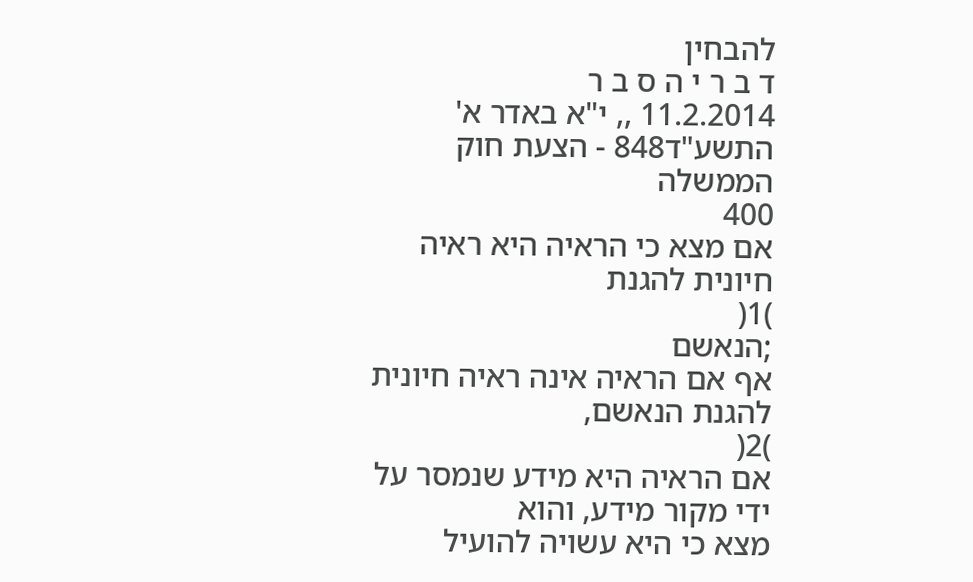להבחין
ד ב ר י ה ס ב ר
11.2.2014 ,, י"א באדר א' התשע"ד848 - הצעת חוק הממשלה
400
אם מצא כי הראיה היא ראיה חיונית להגנת
)1(
;הנאשם
אף אם הראיה אינה ראיה חיונית להגנת הנאשם,
)2(
אם הראיה היא מידע שנמסר על ידי מקור מידע, והוא
מצא כי היא עשויה להועיל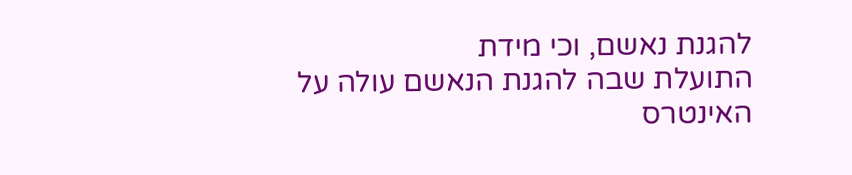להגנת נאשם, וכי מידת
התועלת שבה להגנת הנאשם עולה על האינטרס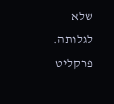שלא
לגלותה.
פרקליט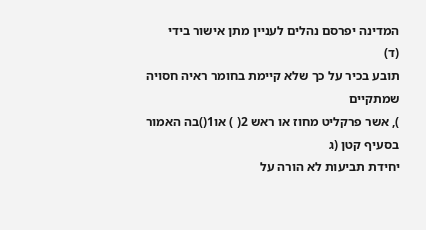המדינה יפרסם נהלים לעניין מתן אישור בידי
(ד)
תובע בכיר על כך שלא קיימת בחומר ראיה חסויה שמתקיים
), אשר פרקליט מחוז או ראש 2( ) או1()בה האמור בסעיף קטן (ג
יחידת תביעות לא הורה על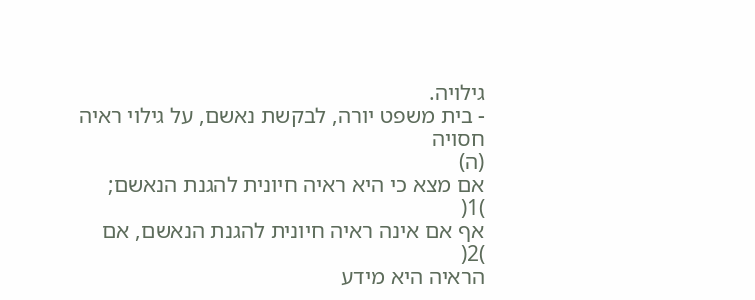גילויה.
- בית משפט יורה, לבקשת נאשם, על גילוי ראיה חסויה
(ה)
אם מצא כי היא ראיה חיונית להגנת הנאשם;
)1(
אף אם אינה ראיה חיונית להגנת הנאשם, אם
)2(
הראיה היא מידע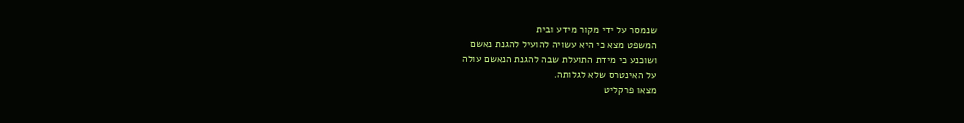שנמסר על ידי מקור מידע ובית
המשפט מצא כי היא עשויה להועיל להגנת נאשם
ושוכנע כי מידת התועלת שבה להגנת הנאשם עולה
על האינטרס שלא לגלותה.
מצאו פרקליט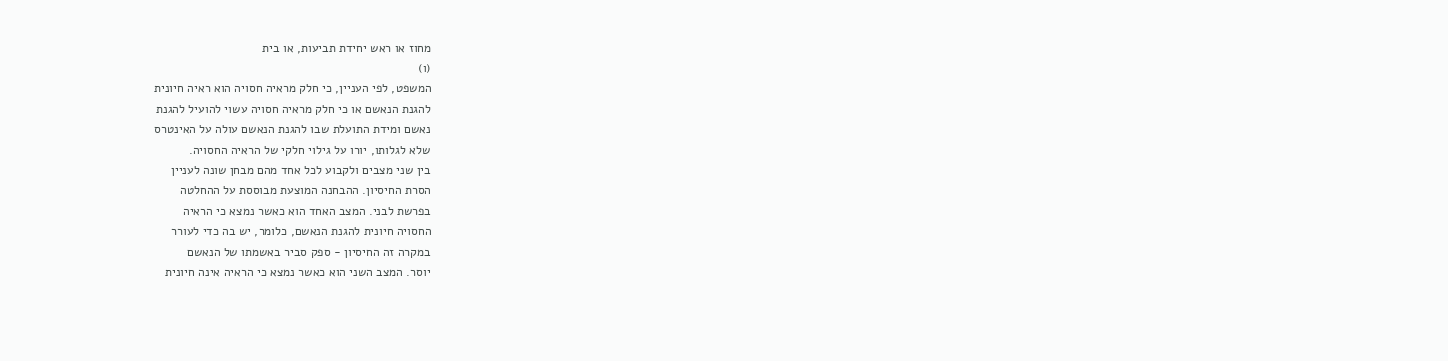מחוז או ראש יחידת תביעות, או בית
(ו)
המשפט, לפי העניין, כי חלק מראיה חסויה הוא ראיה חיונית
להגנת הנאשם או כי חלק מראיה חסויה עשוי להועיל להגנת
נאשם ומידת התועלת שבו להגנת הנאשם עולה על האינטרס
שלא לגלותו, יורו על גילוי חלקי של הראיה החסויה.
בין שני מצבים ולקבוע לכל אחד מהם מבחן שונה לעניין
הסרת החיסיון. ההבחנה המוצעת מבוססת על ההחלטה
בפרשת לבני. המצב האחד הוא כאשר נמצא כי הראיה
החסויה חיונית להגנת הנאשם, כלומר, יש בה כדי לעורר
במקרה זה החיסיון - ספק סביר באשמתו של הנאשם
יוסר. המצב השני הוא כאשר נמצא כי הראיה אינה חיונית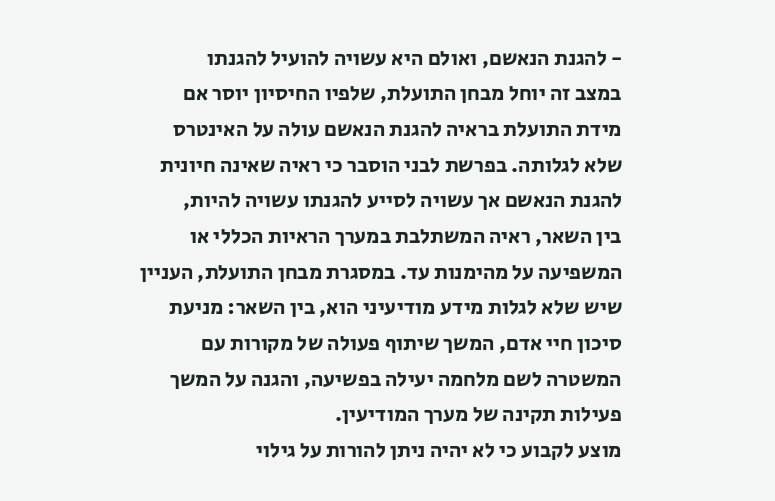- להגנת הנאשם, ואולם היא עשויה להועיל להגנתו
במצב זה יוחל מבחן התועלת, שלפיו החיסיון יוסר אם
מידת התועלת בראיה להגנת הנאשם עולה על האינטרס
שלא לגלותה. בפרשת לבני הוסבר כי ראיה שאינה חיונית
להגנת הנאשם אך עשויה לסייע להגנתו עשויה להיות,
בין השאר, ראיה המשתלבת במערך הראיות הכללי או
המשפיעה על מהימנות עד. במסגרת מבחן התועלת, העניין
שיש שלא לגלות מידע מודיעיני הוא, בין השאר: מניעת
סיכון חיי אדם, המשך שיתוף פעולה של מקורות עם
המשטרה לשם מלחמה יעילה בפשיעה, והגנה על המשך
פעילות תקינה של מערך המודיעין.
מוצע לקבוע כי לא יהיה ניתן להורות על גילוי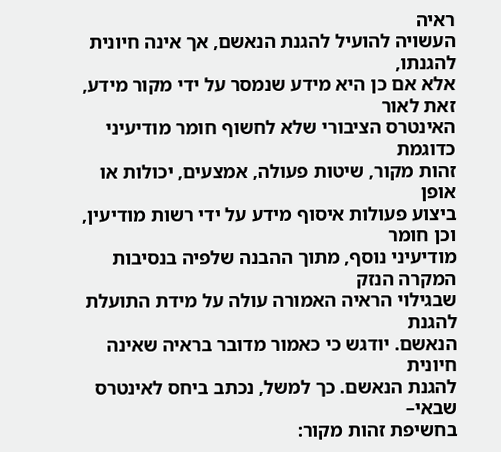ראיה
העשויה להועיל להגנת הנאשם, אך אינה חיונית להגנתו,
אלא אם כן היא מידע שנמסר על ידי מקור מידע, זאת לאור
האינטרס הציבורי שלא לחשוף חומר מודיעיני כדוגמת
זהות מקור, שיטות פעולה, אמצעים, יכולות או אופן
ביצוע פעולות איסוף מידע על ידי רשות מודיעין, וכן חומר
מודיעיני נוסף, מתוך ההבנה שלפיה בנסיבות המקרה הנזק
שבגילוי הראיה האמורה עולה על מידת התועלת להגנת
הנאשם. יודגש כי כאמור מדובר בראיה שאינה חיונית
להגנת הנאשם. כך למשל, נכתב ביחס לאינטרס שבאי–
בחשיפת זהות מקור: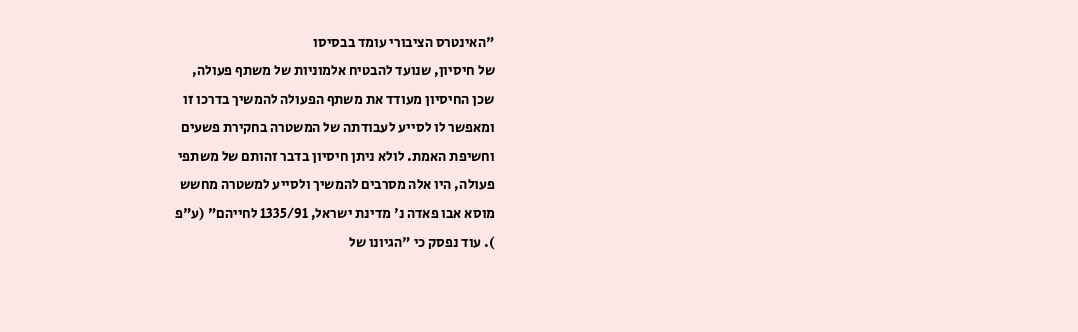"האינטרס הציבורי עומד בבסיסו
של חיסיון, שנועד להבטיח אלמוניות של משתף פעולה,
שכן החיסיון מעודד את משתף הפעולה להמשיך בדרכו זו
ומאפשר לו לסייע לעבודתה של המשטרה בחקירת פשעים
וחשיפת האמת. לולא ניתן חיסיון בדבר זהותם של משתפי
פעולה, היו אלה מסרבים להמשיך ולסייע למשטרה מחשש
מוסא אבו פאדה נ' מדינת ישראל, 1335/91 לחייהם" (ע"פ
). עוד נפסק כי "הגיונו של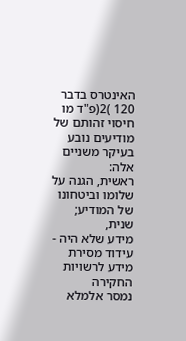האינטרס בדבר 120 )2(פ"ד מו
חיסוי זהותם של מודיעים נובע בעיקר משניים אלה:
ראשית, הגנה על שלומו וביטחונו של המודיע; שנית,
מידע שלא היה - עידוד מסירת מידע לרשויות החקירה
נמסר אלמלא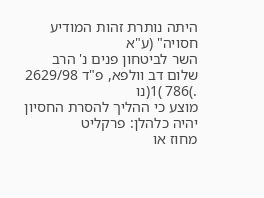היתה נותרת זהות המודיע חסויה" (ע"א
השר לביטחון פנים נ' הרב שלום דב וולפא, פ"ד 2629/98
.)786 )1(נו
מוצע כי ההליך להסרת החסיון יהיה כלהלן: פרקליט
מחוז או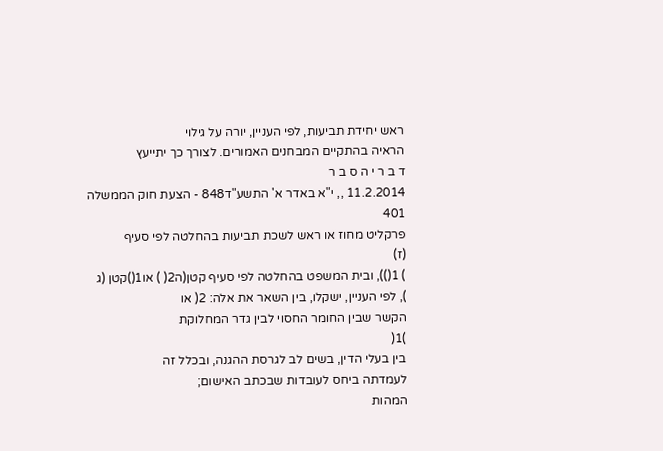ראש יחידת תביעות, לפי העניין, יורה על גילוי
הראיה בהתקיים המבחנים האמורים. לצורך כך יתייעץ
ד ב ר י ה ס ב ר
11.2.2014 ,, י"א באדר א' התשע"ד848 - הצעת חוק הממשלה
401
פרקליט מחוז או ראש לשכת תביעות בהחלטה לפי סעיף
(ז)
) 1()), ובית המשפט בהחלטה לפי סעיף קטן(ה2( ) או1()קטן (ג
), לפי העניין, ישקלו, בין השאר את אלה: 2( או
הקשר שבין החומר החסוי לבין גדר המחלוקת
)1(
בין בעלי הדין, בשים לב לגרסת ההגנה, ובכלל זה
לעמדתה ביחס לעובדות שבכתב האישום;
המהות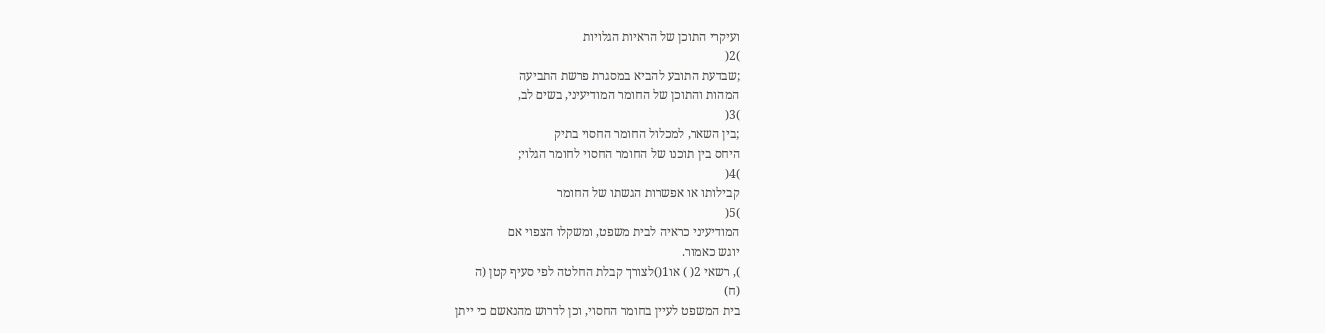ועיקרי התוכן של הראיות הגלויות
)2(
;שבדעת התובע להביא במסגרת פרשת התביעה
המהות והתוכן של החומר המודיעיני, בשים לב,
)3(
;בין השאר, למכלול החומר החסוי בתיק
היחס בין תוכנו של החומר החסוי לחומר הגלוי;
)4(
קבילותו או אפשרות הגשתו של החומר
)5(
המודיעיני כראיה לבית משפט, ומשקלו הצפוי אם
יוגש כאמור.
), רשאי 2( ) או1()לצורך קבלת החלטה לפי סעיף קטן (ה
(ח)
בית המשפט לעיין בחומר החסוי, וכן לדרוש מהנאשם כי ייתן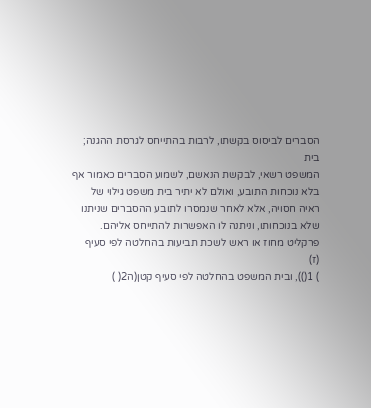הסברים לביסוס בקשתו, לרבות בהתייחס לגרסת ההגנה; בית
המשפט רשאי, לבקשת הנאשם, לשמוע הסברים כאמור אף
בלא נוכחות התובע, ואולם לא יתיר בית משפט גילוי של
ראיה חסויה, אלא לאחר שנמסרו לתובע ההסברים שניתנו
שלא בנוכחותו, וניתנה לו האפשרות להתייחס אליהם.
פרקליט מחוז או ראש לשכת תביעות בהחלטה לפי סעיף
(ז)
) 1()), ובית המשפט בהחלטה לפי סעיף קטן(ה2( )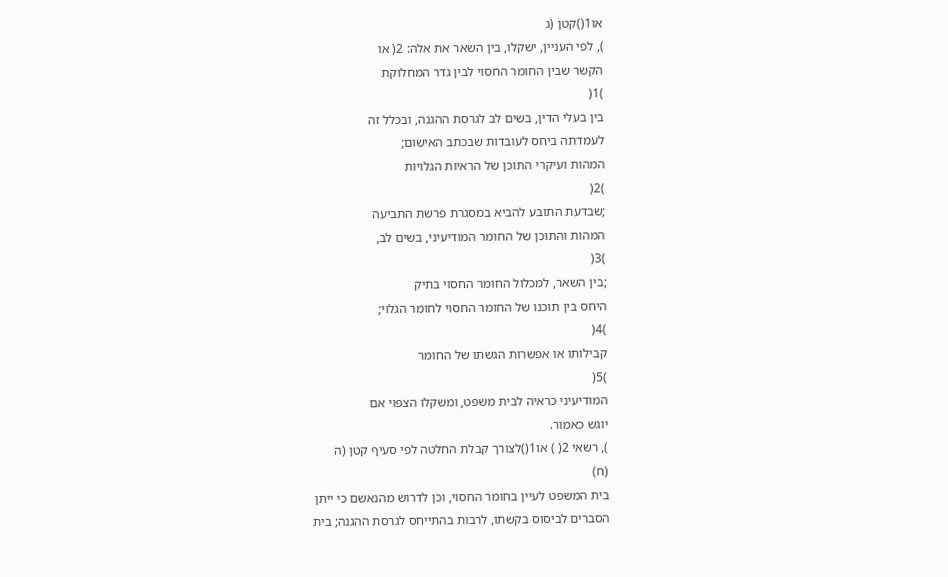או1()קטן (ג
), לפי העניין, ישקלו, בין השאר את אלה: 2( או
הקשר שבין החומר החסוי לבין גדר המחלוקת
)1(
בין בעלי הדין, בשים לב לגרסת ההגנה, ובכלל זה
לעמדתה ביחס לעובדות שבכתב האישום;
המהות ועיקרי התוכן של הראיות הגלויות
)2(
;שבדעת התובע להביא במסגרת פרשת התביעה
המהות והתוכן של החומר המודיעיני, בשים לב,
)3(
;בין השאר, למכלול החומר החסוי בתיק
היחס בין תוכנו של החומר החסוי לחומר הגלוי;
)4(
קבילותו או אפשרות הגשתו של החומר
)5(
המודיעיני כראיה לבית משפט, ומשקלו הצפוי אם
יוגש כאמור.
), רשאי 2( ) או1()לצורך קבלת החלטה לפי סעיף קטן (ה
(ח)
בית המשפט לעיין בחומר החסוי, וכן לדרוש מהנאשם כי ייתן
הסברים לביסוס בקשתו, לרבות בהתייחס לגרסת ההגנה; בית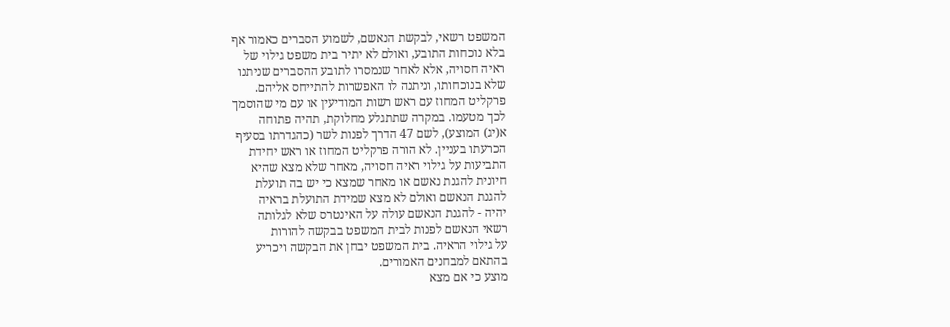המשפט רשאי, לבקשת הנאשם, לשמוע הסברים כאמור אף
בלא נוכחות התובע, ואולם לא יתיר בית משפט גילוי של
ראיה חסויה, אלא לאחר שנמסרו לתובע ההסברים שניתנו
שלא בנוכחותו, וניתנה לו האפשרות להתייחס אליהם.
פרקליט המחוז עם ראש רשות המודיעין או עם מי שהוסמך
לכך מטעמו. במקרה שתתגלע מחלוקת, תהיה פתוחה
א(יג) המוצע), לשם 47 הדרך לפנות לשר (כהגדרתו בסעיף
הכרעתו בעניין. לא הורה פרקליט המחוז או ראש יחידת
התביעות על גילוי ראיה חסויה, מאחר שלא מצא שהיא
חיונית להגנת נאשם או מאחר שמצא כי יש בה תועלת
להגנת הנאשם ואולם לא מצא שמידת התועלת בראיה
יהיה - להגנת הנאשם עולה על האינטרס שלא לגלותה
רשאי הנאשם לפנות לבית המשפט בבקשה להורות
על גילוי הראיה. בית המשפט יבחן את הבקשה ויכריע
בהתאם למבחנים האמורים.
מוצע כי אם מצא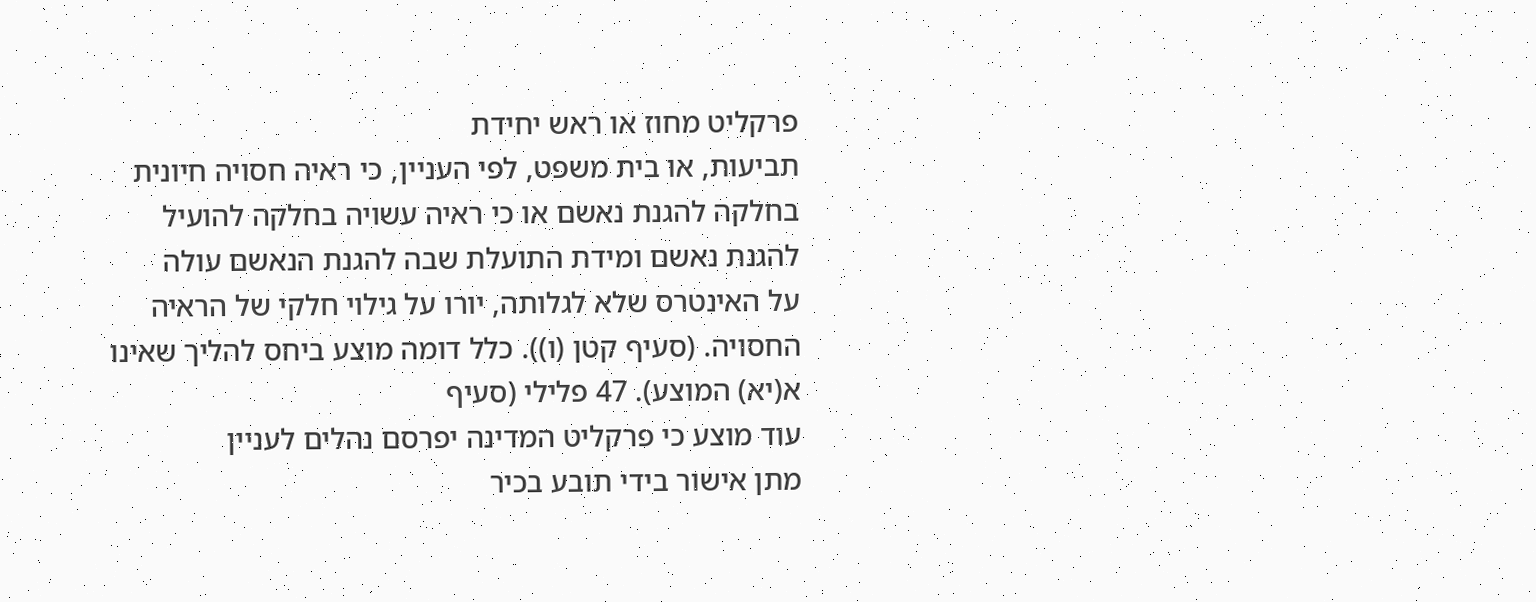פרקליט מחוז או ראש יחידת
תביעות, או בית משפט, לפי העניין, כי ראיה חסויה חיונית
בחלקה להגנת נאשם או כי ראיה עשויה בחלקה להועיל
להגנת נאשם ומידת התועלת שבה להגנת הנאשם עולה
על האינטרס שלא לגלותה, יורו על גילוי חלקי של הראיה
החסויה. (סעיף קטן (ו)). כלל דומה מוצע ביחס להליך שאינו
א(יא) המוצע). 47 פלילי (סעיף
עוד מוצע כי פרקליט המדינה יפרסם נהלים לעניין
מתן אישור בידי תובע בכיר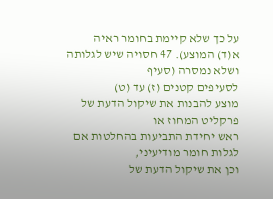על כך שלא קיימת בחומר ראיה
א(ד) המוצע). 47 חסויה שיש לגלותה ושלא נמסרה (סעיף
לסעיפים קטנים (ז) עד (ט)
מוצע להבנות את שיקול הדעת של פרקליט המחוז או
ראש יחידת התביעות בהחלטות אם לגלות חומר מודיעיני,
וכן את שיקול הדעת של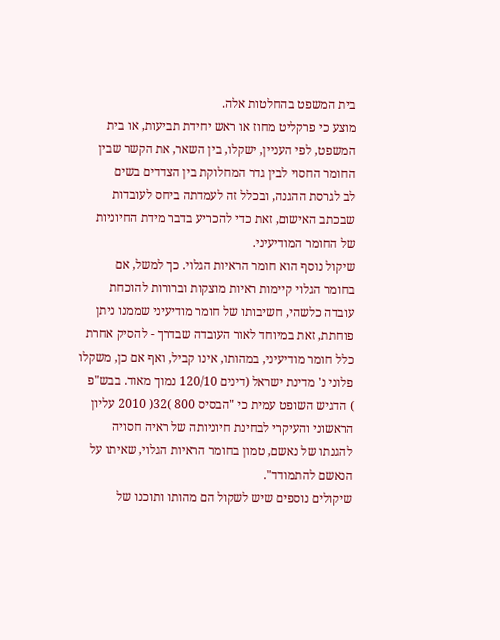בית המשפט בהחלטות אלה.
מוצע כי פרקליט מחוז או ראש יחידת תביעות, או בית
המשפט, לפי העניין, ישקלו, בין השאר, את הקשר שבין
החומר החסוי לבין גדר המחלוקת בין הצדדים בשים
לב לגרסת ההגנה, ובכלל זה לעמדתה ביחס לעובדות
שבכתב האישום, זאת כדי להכריע בדבר מידת החיוניות
של החומר המודיעיני.
שיקול נוסף הוא חומר הראיות הגלוי. כך למשל, אם
בחומר הגלוי קיימות ראיות מוצקות וברורות להוכחת
עובדה כלשהי, חשיבותו של חומר מודיעיני שממנו ניתן
פוחתת, זאת במיוחד לאור העובדה שבדרך - להסיק אחרת
כלל חומר מודיעיני, במהותו, אינו קביל, ואף אם כן, משקלו
פלוני נ' מדינת ישראל (דינים 120/10 נמוך מאוד. בבש"פ
) הדגיש השופט עמית כי "הבסיס 800 )32( 2010 עליון
הראשוני והעיקרי לבחינת חיוניותה של ראיה חסויה
להגנתו של נאשם, טמון בחומר הראיות הגלוי, שאיתו על
הנאשם להתמודד".
שיקולים נוספים שיש לשקול הם מהותו ותוכנו של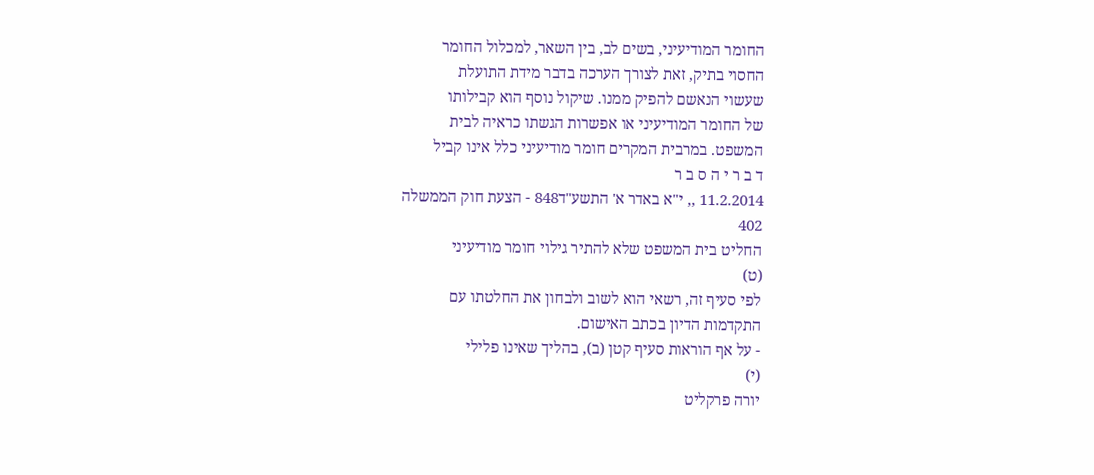החומר המודיעיני, בשים לב, בין השאר, למכלול החומר
החסוי בתיק, זאת לצורך הערכה בדבר מידת התועלת
שעשוי הנאשם להפיק ממנו. שיקול נוסף הוא קבילותו
של החומר המודיעיני או אפשרות הגשתו כראיה לבית
המשפט. במרבית המקרים חומר מודיעיני כלל אינו קביל
ד ב ר י ה ס ב ר
11.2.2014 ,, י"א באדר א' התשע"ד848 - הצעת חוק הממשלה
402
החליט בית המשפט שלא להתיר גילוי חומר מודיעיני
(ט)
לפי סעיף זה, רשאי הוא לשוב ולבחון את החלטתו עם
התקדמות הדיון בכתב האישום.
- על אף הוראות סעיף קטן (ב), בהליך שאינו פלילי
(י)
יורה פרקליט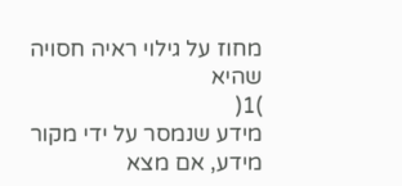מחוז על גילוי ראיה חסויה שהיא
)1(
מידע שנמסר על ידי מקור מידע, אם מצא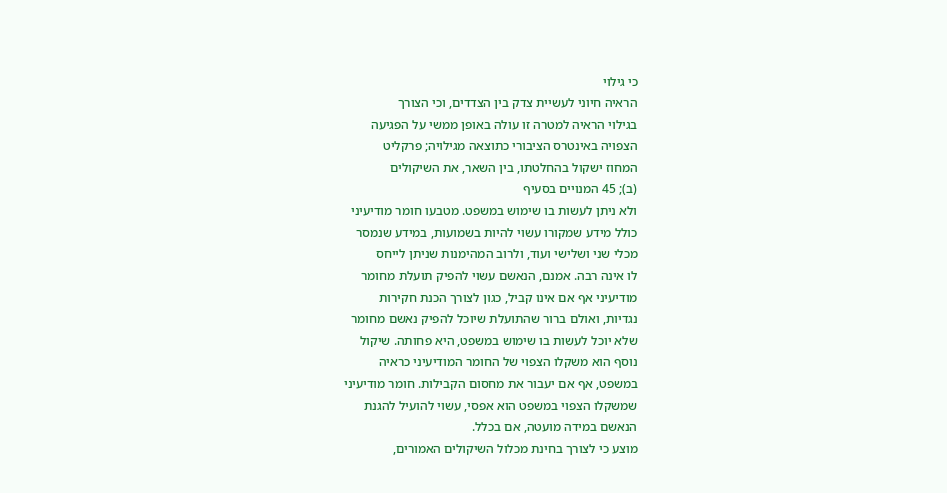כי גילוי
הראיה חיוני לעשיית צדק בין הצדדים, וכי הצורך
בגילוי הראיה למטרה זו עולה באופן ממשי על הפגיעה
הצפויה באינטרס הציבורי כתוצאה מגילויה; פרקליט
המחוז ישקול בהחלטתו, בין השאר, את השיקולים
(ב); 45 המנויים בסעיף
ולא ניתן לעשות בו שימוש במשפט. מטבעו חומר מודיעיני
כולל מידע שמקורו עשוי להיות בשמועות, במידע שנמסר
מכלי שני ושלישי ועוד, ולרוב המהימנות שניתן לייחס
לו אינה רבה. אמנם, הנאשם עשוי להפיק תועלת מחומר
מודיעיני אף אם אינו קביל, כגון לצורך הכנת חקירות
נגדיות, ואולם ברור שהתועלת שיוכל להפיק נאשם מחומר
שלא יוכל לעשות בו שימוש במשפט, היא פחותה. שיקול
נוסף הוא משקלו הצפוי של החומר המודיעיני כראיה
במשפט, אף אם יעבור את מחסום הקבילות. חומר מודיעיני
שמשקלו הצפוי במשפט הוא אפסי, עשוי להועיל להגנת
הנאשם במידה מועטה, אם בכלל.
מוצע כי לצורך בחינת מכלול השיקולים האמורים,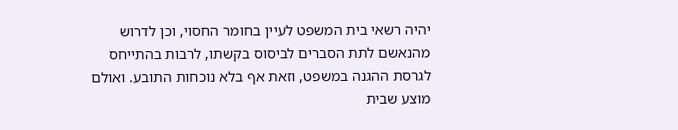יהיה רשאי בית המשפט לעיין בחומר החסוי, וכן לדרוש
מהנאשם לתת הסברים לביסוס בקשתו, לרבות בהתייחס
לגרסת ההגנה במשפט, וזאת אף בלא נוכחות התובע. ואולם
מוצע שבית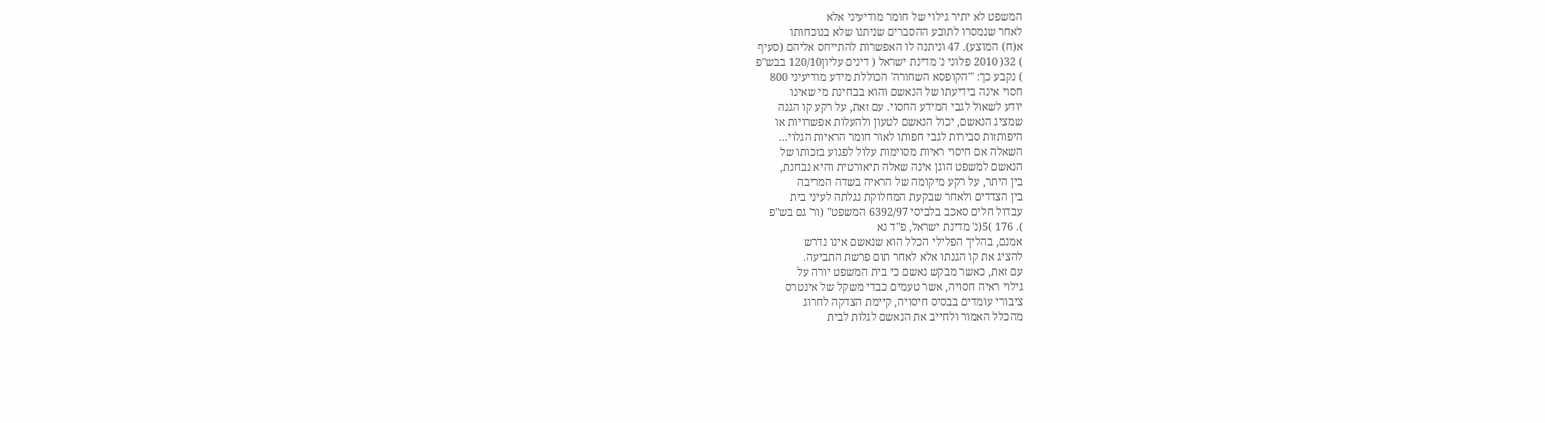המשפט לא יתיר גילוי של חומר מודיעיני אלא
לאחר שנמסרו לתובע ההסברים שניתנו שלא בנוכחותו
א(ח) המוצע). 47 וניתנה לו האפשרות להתייחס אליהם (סעיף
) 32( 2010 פלוני נ' מדינת ישראל ( דינים עליון120/10 בבש"פ
) נקבע כך: "'הקופסא השחורה' הכוללת מידע מודיעיני 800
חסוי אינה בידיעתו של הנאשם והוא בבחינת מי שאינו
יודע לשאול לגבי המידע החסוי. עם זאת, על רקע קו הגנה
שמציג הנאשם, יכול הנאשם לטעון ולהעלות אפשרויות או
היפותזות סבירות לגבי חפותו לאור חומר הראיות הגלוי...
השאלה אם חיסוי ראיות מסוימות עלול לפגוע בזכותו של
הנאשם למשפט הוגן אינה שאלה תיאורטית והיא נבחנת,
בין היתר, על רקע מיקומה של הראיה בשדה המריבה
בין הצדדים ולאחר שבקעת המחלוקת נגלתה לעיני בית
עבדול חלים סאכב בלביסי 6392/97 המשפט" (ור' גם בש"פ
). 176 )5(נ' מדינת ישראל, פ"ד נא
אמנם, בהליך הפלילי הכלל הוא שנאשם אינו נדרש
להציג את קו הגנתו אלא לאחר תום פרשת התביעה.
עם זאת, כאשר מבקש נאשם כי בית המשפט יורה על
גילוי ראיה חסויה, אשר טעמים כבדי משקל של אינטרס
ציבורי עומדים בבסיס חיסויה, קיימת הצדקה לחרוג
מהכלל האמור ולחייב את הנאשם לגלות לבית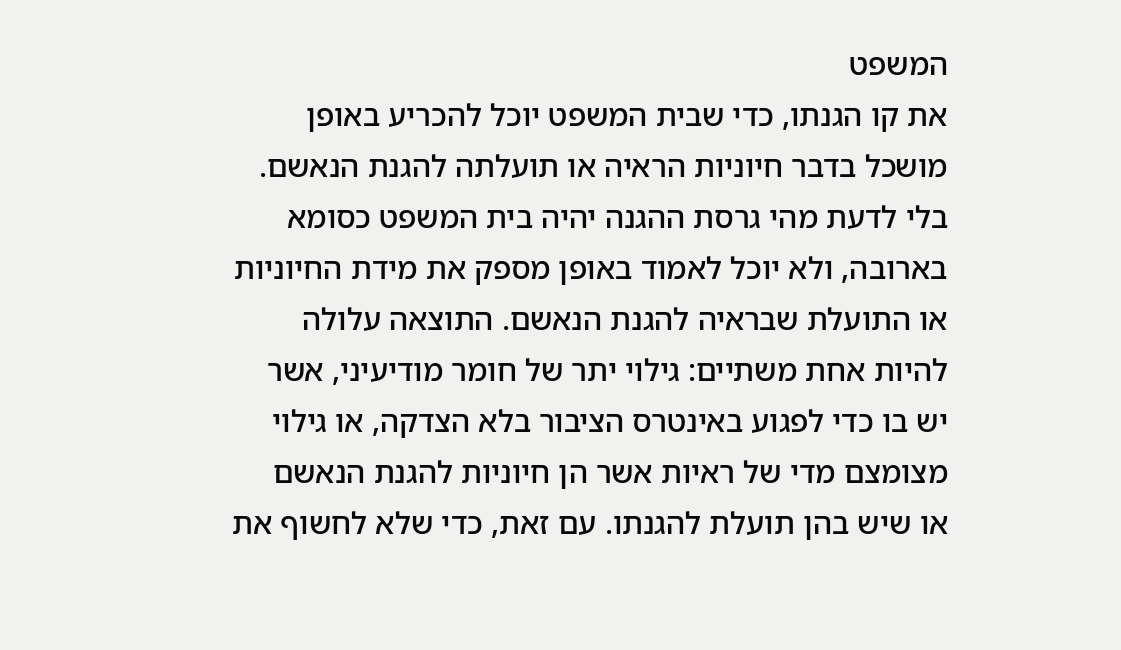המשפט
את קו הגנתו, כדי שבית המשפט יוכל להכריע באופן
מושכל בדבר חיוניות הראיה או תועלתה להגנת הנאשם.
בלי לדעת מהי גרסת ההגנה יהיה בית המשפט כסומא
בארובה, ולא יוכל לאמוד באופן מספק את מידת החיוניות
או התועלת שבראיה להגנת הנאשם. התוצאה עלולה
להיות אחת משתיים: גילוי יתר של חומר מודיעיני, אשר
יש בו כדי לפגוע באינטרס הציבור בלא הצדקה, או גילוי
מצומצם מדי של ראיות אשר הן חיוניות להגנת הנאשם
או שיש בהן תועלת להגנתו. עם זאת, כדי שלא לחשוף את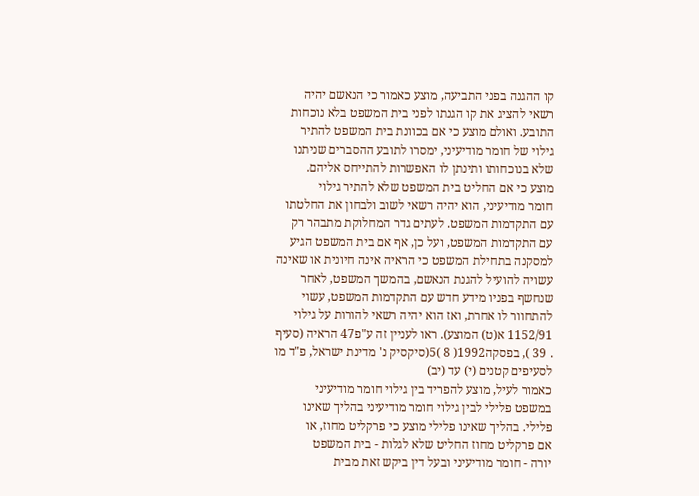קו ההגנה בפני התביעה, מוצע כאמור כי הנאשם יהיה
רשאי להציג את קו הגנתו לפני בית המשפט בלא נוכחות
התובע. ואולם מוצע כי אם בכוונת בית המשפט להתיר
גילוי של חומר מודיעיני, ימסרו לתובע ההסברים שניתנו
שלא בנוכחותו ותינתן לו האפשרות להתייחס אליהם.
מוצע כי אם החליט בית המשפט שלא להתיר גילוי
חומר מודיעיני, הוא יהיה רשאי לשוב ולבחון את החלטתו
עם התקדמות המשפט. לעתים גדר המחלוקת מתבהר רק
עם התקדמות המשפט, ועל כן, אף אם בית המשפט הגיע
למסקנה בתחילת המשפט כי הראיה אינה חיונית או שאינה
עשויה להועיל להגנת הנאשם, בהמשך המשפט, לאחר
שנחשף בפניו מידע חדש עם התקדמות המשפט, עשוי
להתחוור לו אחרת, ואז הוא יהיה רשאי להורות על גילוי
1152/91 א(ט) המוצע). ראו לעניין זה ע"פ47 הראיה (סעיף
. 39 ), בפסקה1992( 8 )5(סיקסיק נ' מדינת ישראל, פ"ד מו
לסעיפים קטנים (י) עד (יב)
כאמור לעיל, מוצע להפריד בין גילוי חומר מודיעיני
במשפט פלילי לבין גילוי חומר מודיעיני בהליך שאינו
פלילי. בהליך שאינו פלילי מוצע כי פרקליט מחוז, או
אם פרקליט מחוז החליט שלא לגלות - בית המשפט
יורה - חומר מודיעיני ובעל דין ביקש זאת מבית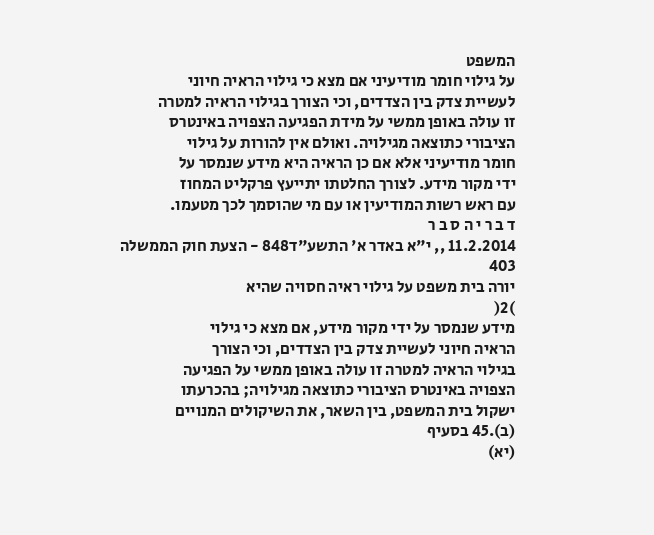המשפט
על גילוי חומר מודיעיני אם מצא כי גילוי הראיה חיוני
לעשיית צדק בין הצדדים, וכי הצורך בגילוי הראיה למטרה
זו עולה באופן ממשי על מידת הפגיעה הצפויה באינטרס
הציבורי כתוצאה מגילויה. ואולם אין להורות על גילוי
חומר מודיעיני אלא אם כן הראיה היא מידע שנמסר על
ידי מקור מידע. לצורך החלטתו יתייעץ פרקליט המחוז
עם ראש רשות המודיעין או עם מי שהוסמך לכך מטעמו.
ד ב ר י ה ס ב ר
11.2.2014 ,, י"א באדר א' התשע"ד848 - הצעת חוק הממשלה
403
יורה בית משפט על גילוי ראיה חסויה שהיא
)2(
מידע שנמסר על ידי מקור מידע, אם מצא כי גילוי
הראיה חיוני לעשיית צדק בין הצדדים, וכי הצורך
בגילוי הראיה למטרה זו עולה באופן ממשי על הפגיעה
הצפויה באינטרס הציבורי כתוצאה מגילויה; בהכרעתו
ישקול בית המשפט, בין השאר, את השיקולים המנויים
(ב).45 בסעיף
(יא)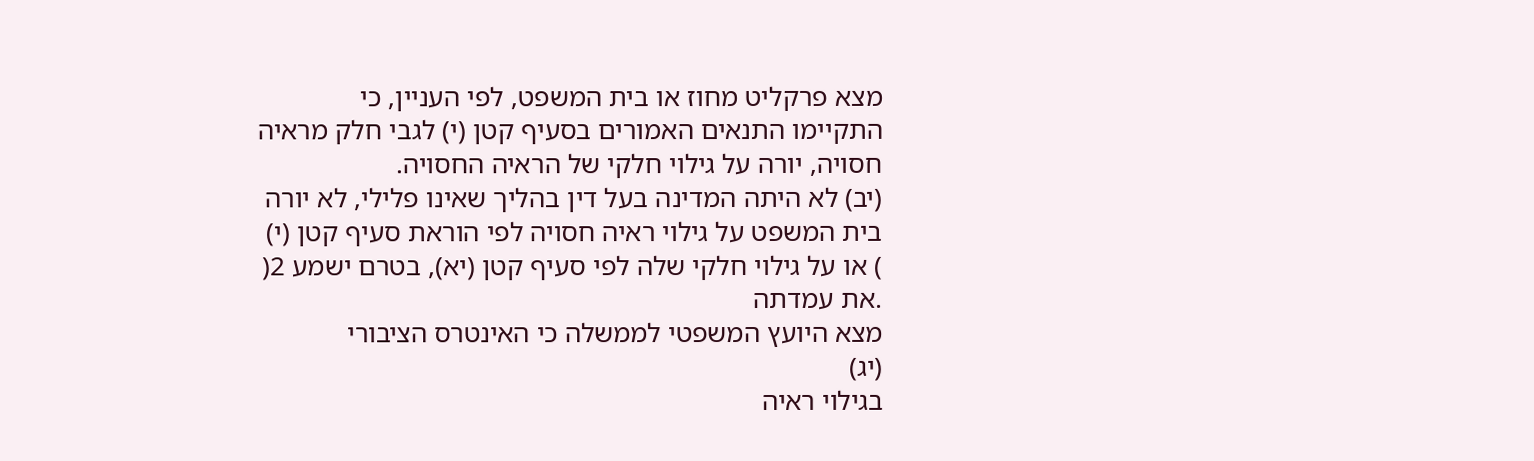מצא פרקליט מחוז או בית המשפט, לפי העניין, כי
התקיימו התנאים האמורים בסעיף קטן (י) לגבי חלק מראיה
חסויה, יורה על גילוי חלקי של הראיה החסויה.
(יב) לא היתה המדינה בעל דין בהליך שאינו פלילי, לא יורה
בית המשפט על גילוי ראיה חסויה לפי הוראת סעיף קטן (י)
) או על גילוי חלקי שלה לפי סעיף קטן (יא), בטרם ישמע 2(
.את עמדתה
מצא היועץ המשפטי לממשלה כי האינטרס הציבורי
(יג)
בגילוי ראיה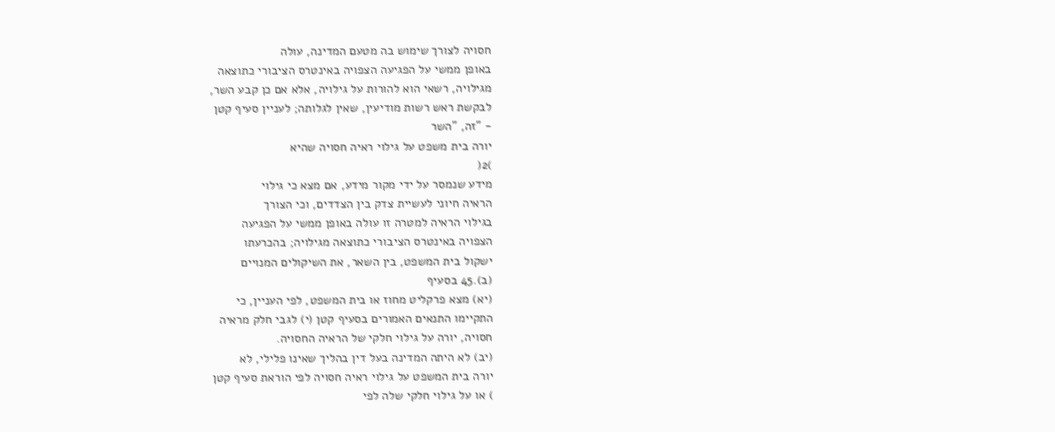חסויה לצורך שימוש בה מטעם המדינה, עולה
באופן ממשי על הפגיעה הצפויה באינטרס הציבורי כתוצאה
מגילויה, רשאי הוא להורות על גילויה, אלא אם כן קבע השר,
לבקשת ראש רשות מודיעין, שאין לגלותה; לעניין סעיף קטן
- "זה, "השר
יורה בית משפט על גילוי ראיה חסויה שהיא
)2(
מידע שנמסר על ידי מקור מידע, אם מצא כי גילוי
הראיה חיוני לעשיית צדק בין הצדדים, וכי הצורך
בגילוי הראיה למטרה זו עולה באופן ממשי על הפגיעה
הצפויה באינטרס הציבורי כתוצאה מגילויה; בהכרעתו
ישקול בית המשפט, בין השאר, את השיקולים המנויים
(ב).45 בסעיף
(יא) מצא פרקליט מחוז או בית המשפט, לפי העניין, כי
התקיימו התנאים האמורים בסעיף קטן (י) לגבי חלק מראיה
חסויה, יורה על גילוי חלקי של הראיה החסויה.
(יב) לא היתה המדינה בעל דין בהליך שאינו פלילי, לא
יורה בית המשפט על גילוי ראיה חסויה לפי הוראת סעיף קטן
) או על גילוי חלקי שלה לפי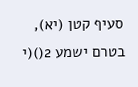סעיף קטן (יא), בטרם ישמע 2()(י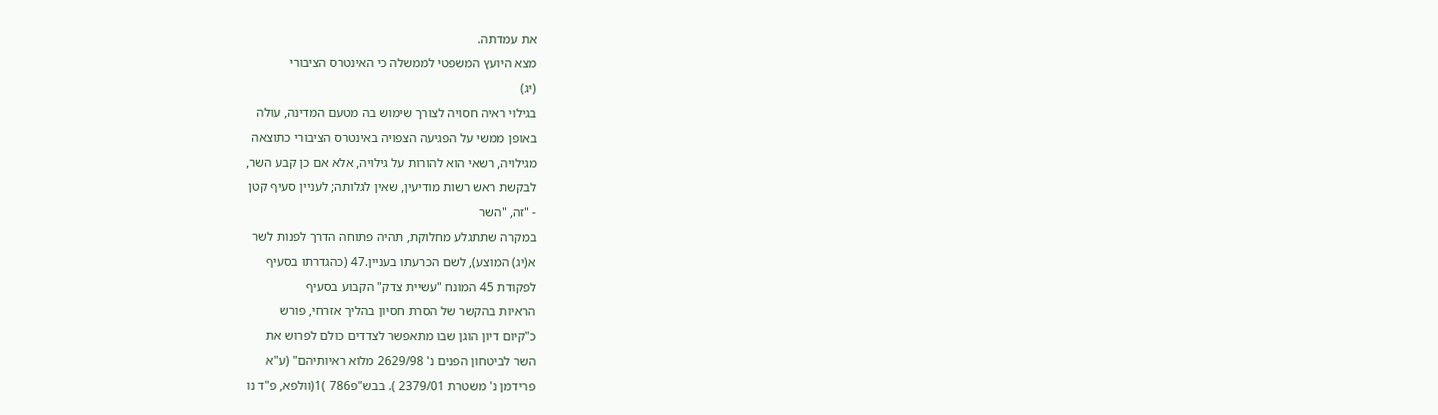את עמדתה.
מצא היועץ המשפטי לממשלה כי האינטרס הציבורי
(יג)
בגילוי ראיה חסויה לצורך שימוש בה מטעם המדינה, עולה
באופן ממשי על הפגיעה הצפויה באינטרס הציבורי כתוצאה
מגילויה, רשאי הוא להורות על גילויה, אלא אם כן קבע השר,
לבקשת ראש רשות מודיעין, שאין לגלותה; לעניין סעיף קטן
- "זה, "השר
במקרה שתתגלע מחלוקת, תהיה פתוחה הדרך לפנות לשר
א(יג) המוצע), לשם הכרעתו בעניין.47 (כהגדרתו בסעיף
לפקודת 45 המונח "עשיית צדק" הקבוע בסעיף
הראיות בהקשר של הסרת חסיון בהליך אזרחי, פורש
כ"קיום דיון הוגן שבו מתאפשר לצדדים כולם לפרוש את
השר לביטחון הפנים נ' 2629/98 מלוא ראיותיהם" (ע"א
פרידמן נ' משטרת 2379/01 ). בבש"פ786 )1(וולפא, פ"ד נו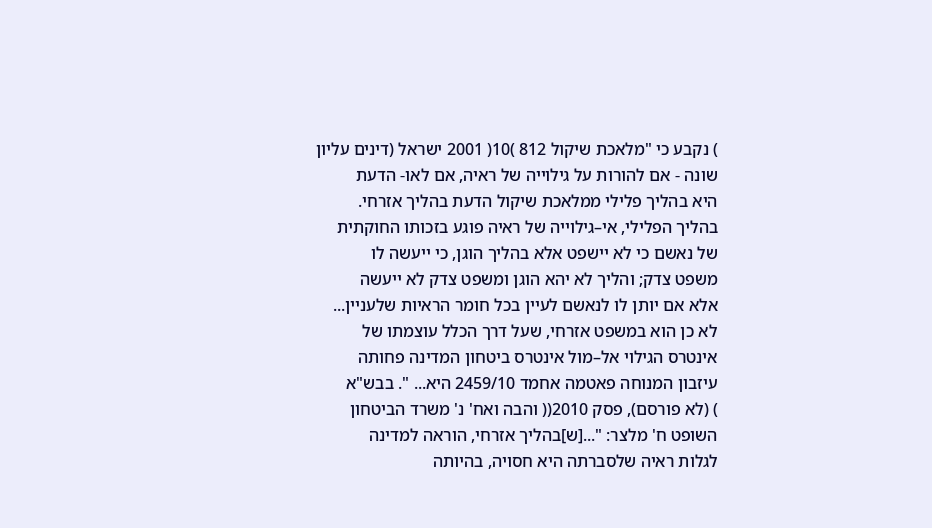) נקבע כי "מלאכת שיקול 812 )10( 2001 ישראל (דינים עליון
שונה - אם להורות על גילוייה של ראיה, אם לאו- הדעת
היא בהליך פלילי ממלאכת שיקול הדעת בהליך אזרחי.
בהליך הפלילי, אי–גילוייה של ראיה פוגע בזכותו החוקתית
של נאשם כי לא יישפט אלא בהליך הוגן, כי ייעשה לו
משפט צדק; והליך לא יהא הוגן ומשפט צדק לא ייעשה
אלא אם יותן לו לנאשם לעיין בכל חומר הראיות שלעניין...
לא כן הוא במשפט אזרחי, שעל דרך הכלל עוצמתו של
אינטרס הגילוי אל–מול אינטרס ביטחון המדינה פחותה
עיזבון המנוחה פאטמה אחמד 2459/10 היא... ". בבש"א
) (לא פורסם), פסק 2010(( והבה ואח' נ' משרד הביטחון
השופט ח' מלצר: "...[ש]בהליך אזרחי, הוראה למדינה
לגלות ראיה שלסברתה היא חסויה, בהיותה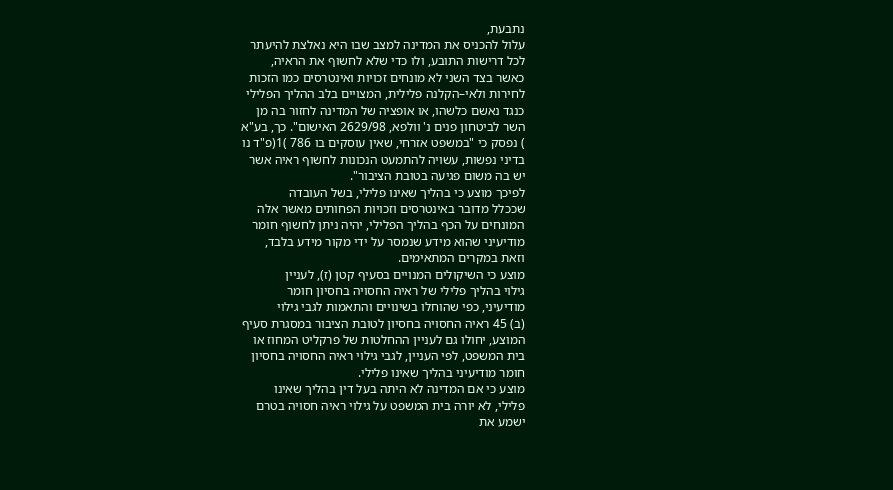נתבעת,
עלול להכניס את המדינה למצב שבו היא נאלצת להיעתר
לכל דרישות התובע, ולו כדי שלא לחשוף את הראיה,
כאשר בצד השני לא מונחים זכויות ואינטרסים כמו הזכות
לחירות ולאי–הקלנה פלילית, המצויים בלב ההליך הפלילי
כנגד נאשם כלשהו, או אופציה של המדינה לחזור בה מן
השר לביטחון פנים נ' וולפא, 2629/98 האישום". כך, בע"א
) נפסק כי "במשפט אזרחי, שאין עוסקים בו 786 )1(פ"ד נו
בדיני נפשות, עשויה להתמעט הנכונות לחשוף ראיה אשר
יש בה משום פגיעה בטובת הציבור".
לפיכך מוצע כי בהליך שאינו פלילי, בשל העובדה
שככלל מדובר באינטרסים וזכויות הפחותים מאשר אלה
המונחים על הכף בהליך הפלילי, יהיה ניתן לחשוף חומר
מודיעיני שהוא מידע שנמסר על ידי מקור מידע בלבד,
וזאת במקרים המתאימים.
מוצע כי השיקולים המנויים בסעיף קטן (ז), לעניין
גילוי בהליך פלילי של ראיה החסויה בחסיון חומר
מודיעיני, כפי שהוחלו בשינויים והתאמות לגבי גילוי
(ב) 45 ראיה החסויה בחסיון לטובת הציבור במסגרת סעיף
המוצע, יחולו גם לעניין ההחלטות של פרקליט המחוז או
בית המשפט, לפי העניין, לגבי גילוי ראיה החסויה בחסיון
חומר מודיעיני בהליך שאינו פלילי.
מוצע כי אם המדינה לא היתה בעל דין בהליך שאינו
פלילי, לא יורה בית המשפט על גילוי ראיה חסויה בטרם
ישמע את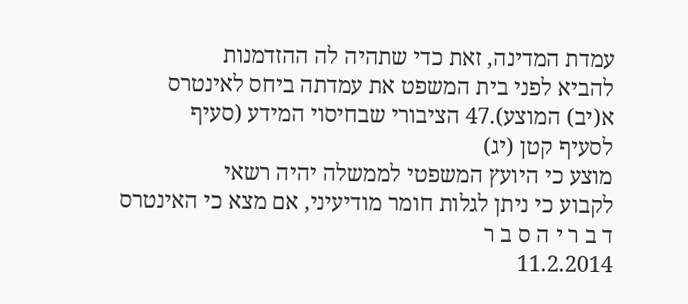עמדת המדינה, זאת כדי שתהיה לה ההזדמנות
להביא לפני בית המשפט את עמדתה ביחס לאינטרס
א(יב) המוצע).47 הציבורי שבחיסוי המידע (סעיף
לסעיף קטן (יג)
מוצע כי היועץ המשפטי לממשלה יהיה רשאי
לקבוע כי ניתן לגלות חומר מודיעיני, אם מצא כי האינטרס
ד ב ר י ה ס ב ר
11.2.2014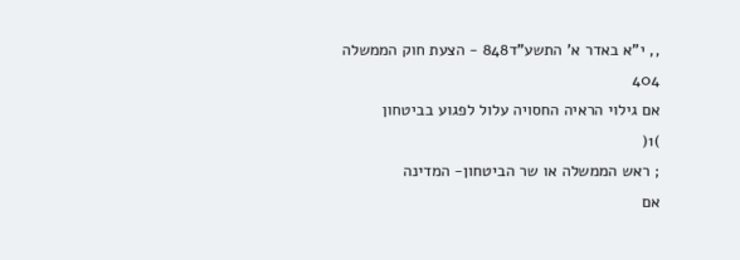,, י"א באדר א' התשע"ד848 - הצעת חוק הממשלה
404
אם גילוי הראיה החסויה עלול לפגוע בביטחון
)1(
; ראש הממשלה או שר הביטחון- המדינה
אם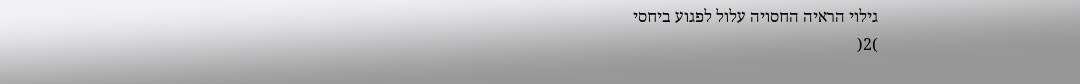גילוי הראיה החסויה עלול לפגוע ביחסי
)2(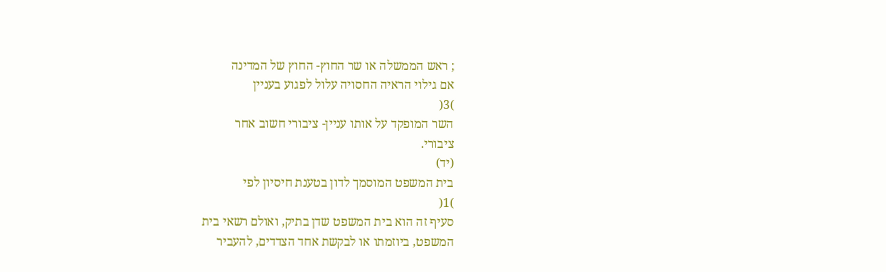; ראש הממשלה או שר החוץ- החוץ של המדינה
אם גילוי הראיה החסויה עלול לפגוע בעניין
)3(
השר המופקד על אותו עניין- ציבורי חשוב אחר
ציבורי.
(יד)
בית המשפט המוסמך לדון בטענת חיסיון לפי
)1(
סעיף זה הוא בית המשפט שדן בתיק, ואולם רשאי בית
המשפט, ביוזמתו או לבקשת אחד הצדדים, להעביר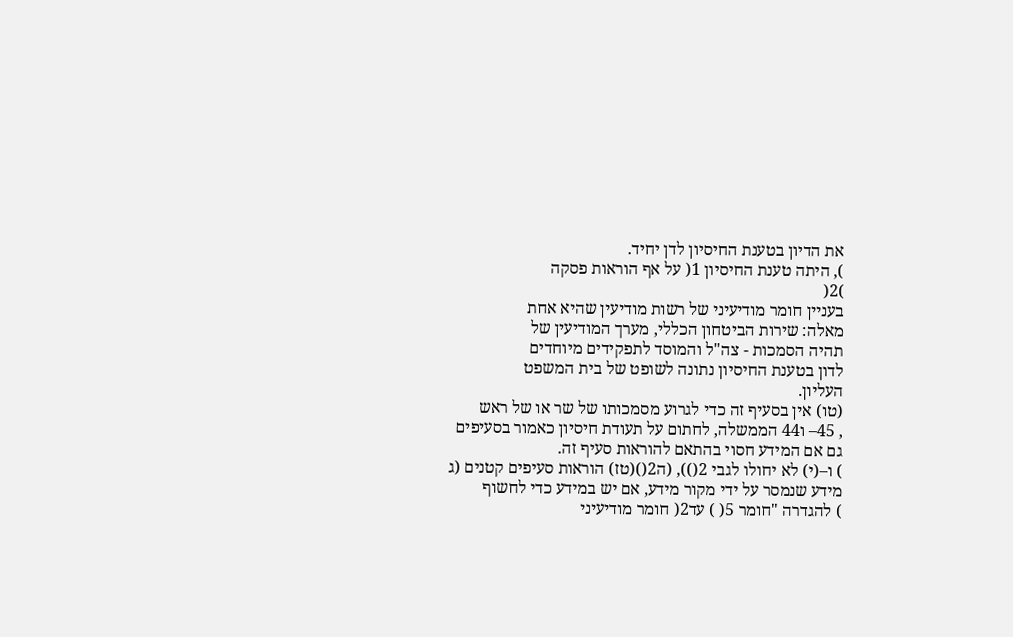את הדיון בטענת החיסיון לדן יחיד.
), היתה טענת החיסיון 1( על אף הוראות פסקה
)2(
בעניין חומר מודיעיני של רשות מודיעין שהיא אחת
מאלה: שירות הביטחון הכללי, מערך המודיעין של
תהיה הסמכות - צה"ל והמוסד לתפקידים מיוחדים
לדון בטענת החיסיון נתונה לשופט של בית המשפט
העליון.
(טו) אין בסעיף זה כדי לגרוע מסמכותו של שר או של ראש
, 45– ו44 הממשלה, לחתום על תעודת חיסיון כאמור בסעיפים
גם אם המידע חסוי בהתאם להוראות סעיף זה.
) ו–(י) לא יחולו לגבי 2()), (ה2()(טז) הוראות סעיפים קטנים (ג
מידע שנמסר על ידי מקור מידע, אם יש במידע כדי לחשוף
) להגדרה "חומר 5( ) עד2( חומר מודיעיני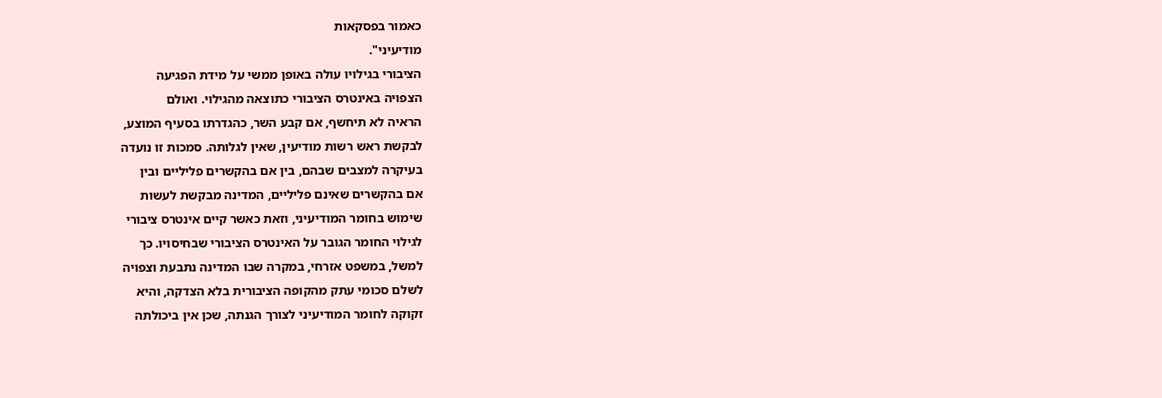כאמור בפסקאות
מודיעיני".
הציבורי בגילויו עולה באופן ממשי על מידת הפגיעה
הצפויה באינטרס הציבורי כתוצאה מהגילוי. ואולם
הראיה לא תיחשף, אם קבע השר, כהגדרתו בסעיף המוצע,
לבקשת ראש רשות מודיעין, שאין לגלותה. סמכות זו נועדה
בעיקרה למצבים שבהם, בין אם בהקשרים פליליים ובין
אם בהקשרים שאינם פליליים, המדינה מבקשת לעשות
שימוש בחומר המודיעיני, וזאת כאשר קיים אינטרס ציבורי
לגילוי החומר הגובר על האינטרס הציבורי שבחיסויו. כך
למשל, במשפט אזרחי, במקרה שבו המדינה נתבעת וצפויה
לשלם סכומי עתק מהקופה הציבורית בלא הצדקה, והיא
זקוקה לחומר המודיעיני לצורך הגנתה, שכן אין ביכולתה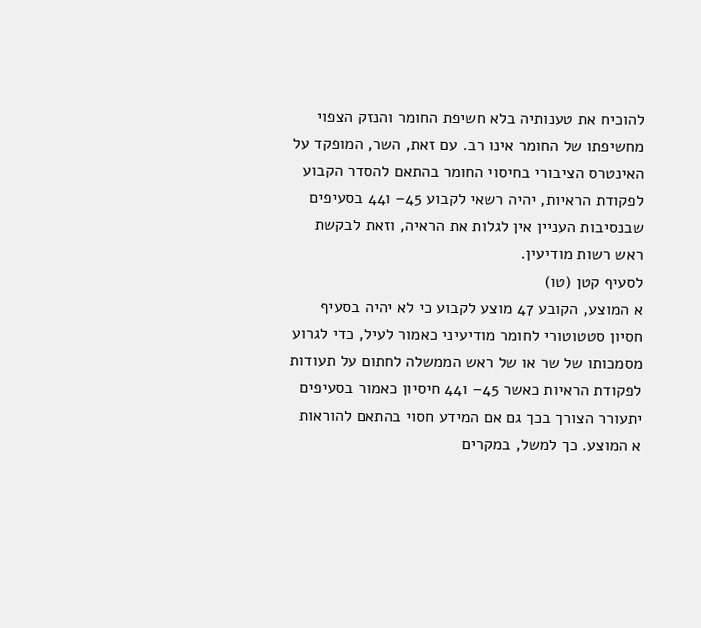להוכיח את טענותיה בלא חשיפת החומר והנזק הצפוי
מחשיפתו של החומר אינו רב. עם זאת, השר, המופקד על
האינטרס הציבורי בחיסוי החומר בהתאם להסדר הקבוע
לפקודת הראיות, יהיה רשאי לקבוע 45– ו44 בסעיפים
שבנסיבות העניין אין לגלות את הראיה, וזאת לבקשת
ראש רשות מודיעין.
לסעיף קטן (טו)
א המוצע, הקובע 47 מוצע לקבוע כי לא יהיה בסעיף
חסיון סטטוטורי לחומר מודיעיני כאמור לעיל, כדי לגרוע
מסמכותו של שר או של ראש הממשלה לחתום על תעודות
לפקודת הראיות כאשר 45– ו44 חיסיון כאמור בסעיפים
יתעורר הצורך בכך גם אם המידע חסוי בהתאם להוראות
א המוצע. כך למשל, במקרים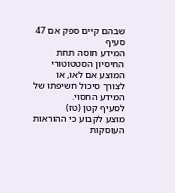שבהם קיים ספק אם 47 סעיף
המידע חוסה תחת החיסיון הסטטוטורי המוצע אם לאו, או
לצורך סיכול חשיפתו של המידע החסוי.
לסעיף קטן (טז)
מוצע לקבוע כי ההוראות העוסקות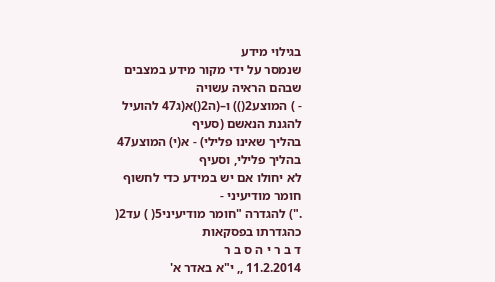בגילוי מידע
שנמסר על ידי מקור מידע במצבים שבהם הראיה עשויה
- ) המוצע2()) ו–(ה2()א(ג47 להועיל להגנת הנאשם (סעיף
בהליך שאינו פלילי) - א(י) המוצע47 בהליך פלילי, וסעיף
לא יחולו אם יש במידע כדי לחשוף חומר מודיעיני -
.") להגדרה "חומר מודיעיני5( ) עד2( כהגדרתו בפסקאות
ד ב ר י ה ס ב ר
11.2.2014 ,, י"א באדר א'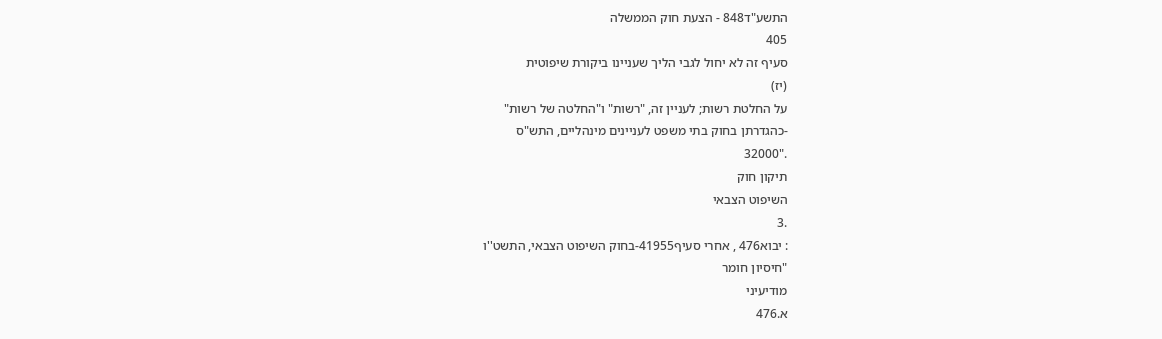התשע"ד848 - הצעת חוק הממשלה
405
סעיף זה לא יחול לגבי הליך שעניינו ביקורת שיפוטית
(יז)
על החלטת רשות; לעניין זה, "רשות" ו"החלטה של רשות"
-כהגדרתן בחוק בתי משפט לעניינים מינהליים, התש"ס
."32000
תיקון חוק
השיפוט הצבאי
.3
: יבוא476 , אחרי סעיף41955-בחוק השיפוט הצבאי, התשט''ו
"חיסיון חומר
מודיעיני
א.476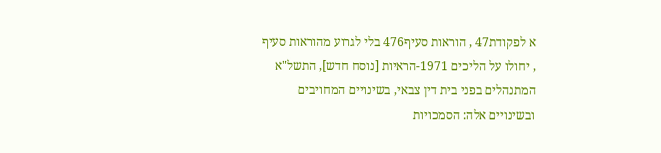א לפקודת47 , הוראות סעיף476 בלי לגרוע מהוראות סעיף
, יחולו על הליכים 1971-הראיות [נוסח חדש], התשל"א
המתנהלים בפני בית דין צבאי, בשינויים המחויבים
ובשינויים אלה: הסמכויות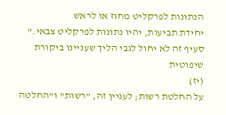הנתונות לפרקליט מחוז או לראש
יחידת תביעות, יהיו נתונות לפרקליט צבאי."
סעיף זה לא יחול לגבי הליך שעניינו ביקורת שיפוטית
(יז)
על החלטת רשות; לעניין זה, "רשות" ו"החלטה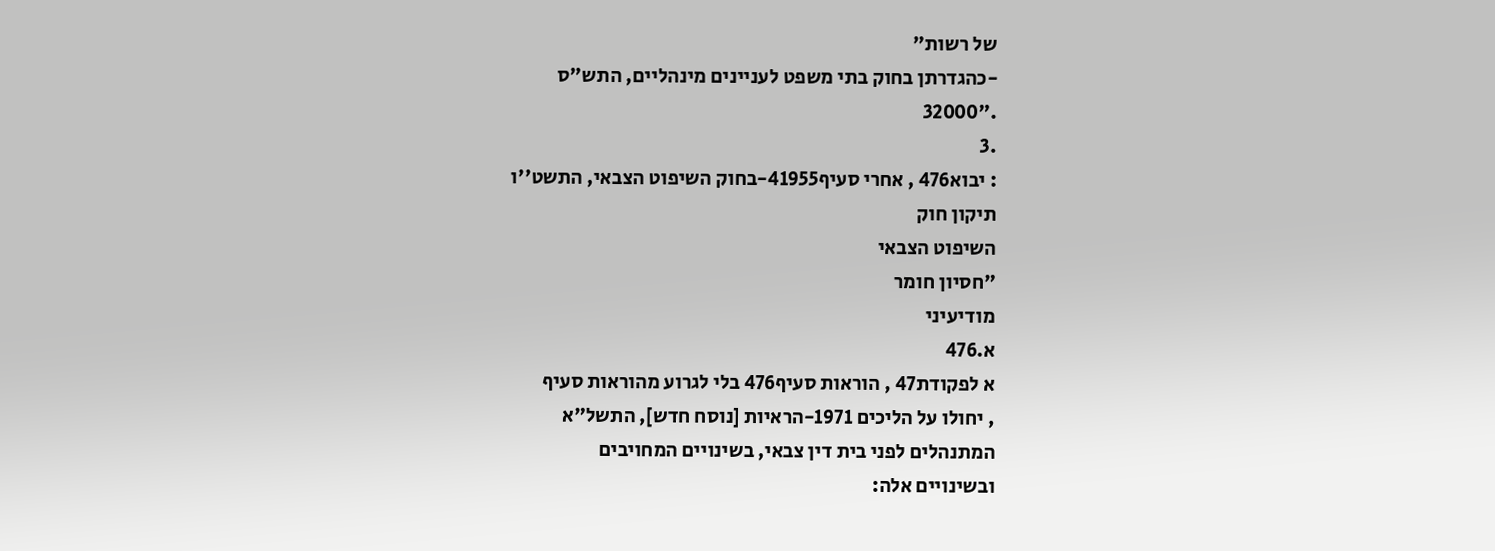של רשות"
-כהגדרתן בחוק בתי משפט לעניינים מינהליים, התש"ס
."32000
.3
: יבוא476 , אחרי סעיף41955-בחוק השיפוט הצבאי, התשט''ו
תיקון חוק
השיפוט הצבאי
"חסיון חומר
מודיעיני
א.476
א לפקודת47 , הוראות סעיף476 בלי לגרוע מהוראות סעיף
, יחולו על הליכים 1971-הראיות [נוסח חדש], התשל"א
המתנהלים לפני בית דין צבאי, בשינויים המחויבים
ובשינויים אלה: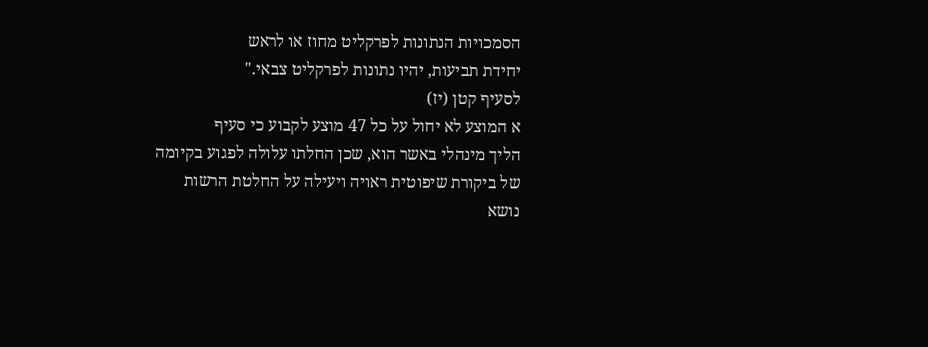הסמכויות הנתונות לפרקליט מחוז או לראש
יחידת תביעות, יהיו נתונות לפרקליט צבאי."
לסעיף קטן (יז)
א המוצע לא יחול על כל 47 מוצע לקבוע כי סעיף
הליך מינהלי באשר הוא, שכן החלתו עלולה לפגוע בקיומה
של ביקורת שיפוטית ראויה ויעילה על החלטת הרשות
נושא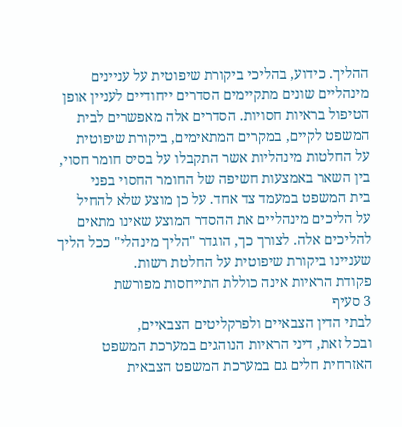ההליך. כידוע, בהליכי ביקורת שיפוטית על עניינים
מינהליים שונים מתקיימים הסדרים ייחודיים לעניין אופן
הטיפול בראיות חסויות. הסדרים אלה מאפשרים לבית
המשפט לקיים, במקרים המתאימים, ביקורת שיפוטית
על החלטות מינהליות אשר התקבלו על בסיס חומר חסוי,
בין השאר באמצעות חשיפה של החומר החסוי בפני
בית המשפט במעמד צד אחד. על כן מוצע שלא להחיל
על הליכים מינהליים את ההסדר המוצע שאינו מתאים
להליכים אלה. לצורך כך, הוגדר "הליך מינהלי" ככל הליך
שעניינו ביקורת שיפוטית על החלטת רשות.
פקודת הראיות אינה כוללת התייחסות מפורשת
3 סעיף
לבתי הדין הצבאיים ולפרקליטים הצבאיים,
ובכל זאת, דיני הראיות הנוהגים במערכת המשפט
האזרחית חלים גם במערכת המשפט הצבאית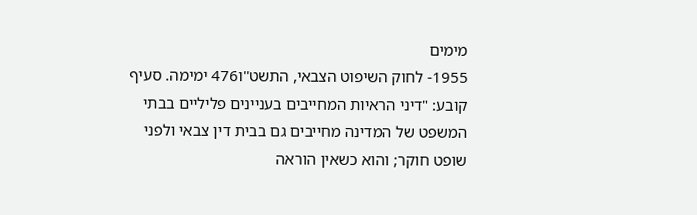מימים
1955- לחוק השיפוט הצבאי, התשט''ו476 ימימה. סעיף
קובע: "דיני הראיות המחייבים בעניינים פליליים בבתי
המשפט של המדינה מחייבים גם בבית דין צבאי ולפני
שופט חוקר; והוא כשאין הוראה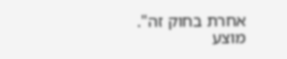אחרת בחוק זה". מוצע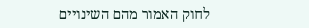לחוק האמור מהם השינויים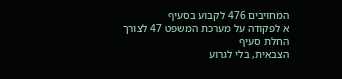המחויבים 476 לקבוע בסעיף
א לפקודה על מערכת המשפט 47 לצורך החלת סעיף
הצבאית, בלי לגרוע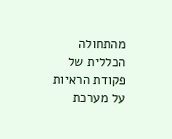מהתחולה הכללית של פקודת הראיות
על מערכת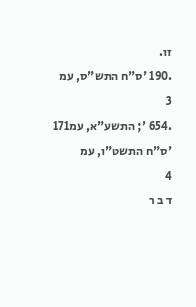זו.
.190 'ס"ח התש"ס, עמ
3
.654 '; התשע"א, עמ171 'ס"ח התשט"ו, עמ
4
ד ב ר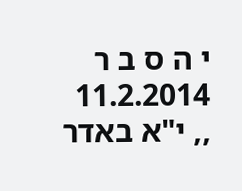י ה ס ב ר
11.2.2014 ,, י"א באדר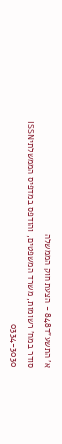א' התשע"ד848 - הצעת חוק הממשלה
סודר במח' רשומות, משרד המשפטים, והודפס במדפיס הממשלתיISSN 0334-3030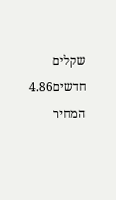שקלים חדשים4.86 המחיר